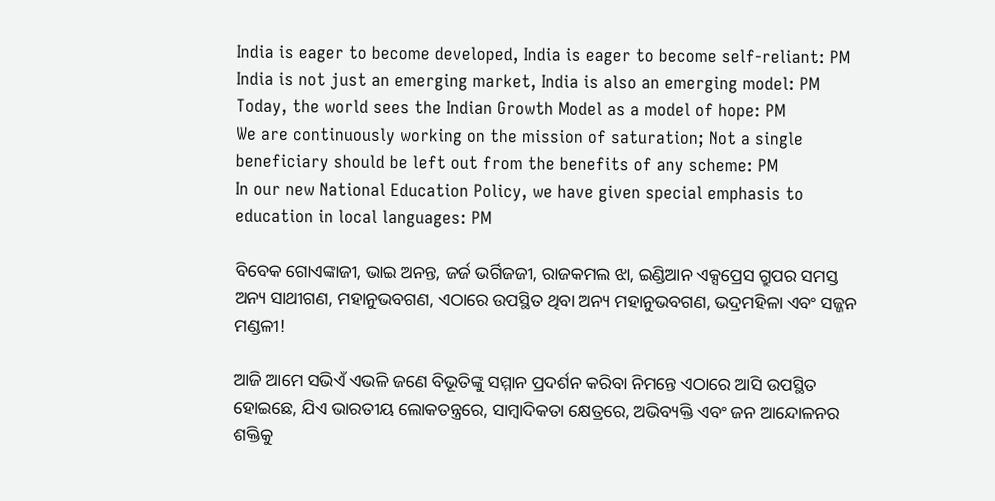India is eager to become developed, India is eager to become self-reliant: PM
India is not just an emerging market, India is also an emerging model: PM
Today, the world sees the Indian Growth Model as a model of hope: PM
We are continuously working on the mission of saturation; Not a single beneficiary should be left out from the benefits of any scheme: PM
In our new National Education Policy, we have given special emphasis to education in local languages: PM

ବିବେକ ଗୋଏଙ୍କାଜୀ, ଭାଇ ଅନନ୍ତ, ଜର୍ଜ ଭର୍ଗିଜଜୀ, ରାଜକମଲ ଝା, ଇଣ୍ଡିଆନ ଏକ୍ସପ୍ରେସ ଗ୍ରୁପର ସମସ୍ତ ଅନ୍ୟ ସାଥୀଗଣ, ମହାନୁଭବଗଣ, ଏଠାରେ ଉପସ୍ଥିତ ଥିବା ଅନ୍ୟ ମହାନୁଭବଗଣ, ଭଦ୍ରମହିଳା ଏବଂ ସଜ୍ଜନ ମଣ୍ଡଳୀ!

ଆଜି ଆମେ ସଭିଏଁ ଏଭଳି ଜଣେ ବିଭୂତିଙ୍କୁ ସମ୍ମାନ ପ୍ରଦର୍ଶନ କରିବା ନିମନ୍ତେ ଏଠାରେ ଆସି ଉପସ୍ଥିତ ହୋଇଛେ, ଯିଏ ଭାରତୀୟ ଲୋକତନ୍ତ୍ରରେ, ସାମ୍ବାଦିକତା କ୍ଷେତ୍ରରେ, ଅଭିବ୍ୟକ୍ତି ଏବଂ ଜନ ଆନ୍ଦୋଳନର ଶକ୍ତିକୁ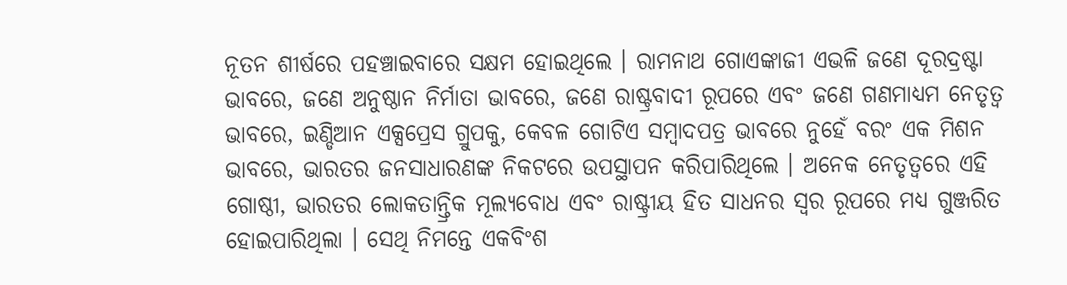ନୂତନ ଶୀର୍ଷରେ ପହଞ୍ଚାଇବାରେ ସକ୍ଷମ ହୋଇଥିଲେ । ରାମନାଥ ଗୋଏଙ୍କାଜୀ ଏଭଳି ଜଣେ ଦୂରଦ୍ରଷ୍ଟା ଭାବରେ, ଜଣେ ଅନୁଷ୍ଠାନ ନିର୍ମାତା ଭାବରେ, ଜଣେ ରାଷ୍ଟ୍ରବାଦୀ ରୂପରେ ଏବଂ ଜଣେ ଗଣମାଧ୍ୟମ ନେତୃତ୍ୱ ଭାବରେ, ଇଣ୍ଡିଆନ ଏକ୍ସପ୍ରେସ ଗ୍ରୁପକୁ, କେବଳ ଗୋଟିଏ ସମ୍ବାଦପତ୍ର ଭାବରେ ନୁହେଁ ବରଂ ଏକ ମିଶନ ଭାବରେ, ଭାରତର ଜନସାଧାରଣଙ୍କ ନିକଟରେ ଉପସ୍ଥାପନ କରିପାରିଥିଲେ । ଅନେକ ନେତୃତ୍ୱରେ ଏହି ଗୋଷ୍ଠୀ, ଭାରତର ଲୋକତାନ୍ତ୍ରିକ ମୂଲ୍ୟବୋଧ ଏବଂ ରାଷ୍ଟ୍ରୀୟ ହିତ ସାଧନର ସ୍ୱର ରୂପରେ ମଧ୍ୟ ଗୁଞ୍ଜରିତ ହୋଇପାରିଥିଲା । ସେଥି ନିମନ୍ତେ ଏକବିଂଶ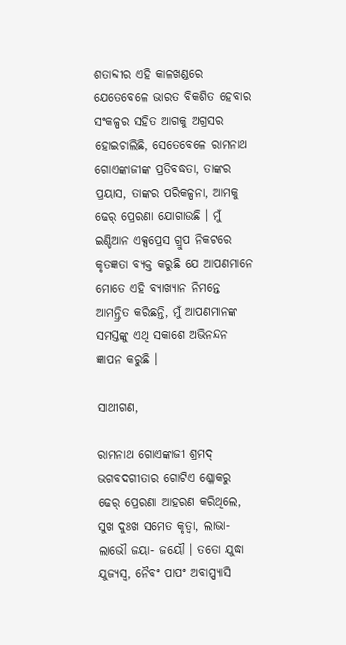ଶତାବ୍ଦୀର ଏହି କାଳଖଣ୍ଡରେ ଯେତେବେଳେ ଭାରତ ବିକଶିତ ହେବାର ସଂକଳ୍ପର ସହିତ ଆଗକୁ ଅଗ୍ରସର ହୋଇଚାଲିଛି, ସେତେବେଳେ ରାମନାଥ ଗୋଏଙ୍କାଜୀଙ୍କ ପ୍ରତିବଦ୍ଧତା, ତାଙ୍କର ପ୍ରୟାସ, ତାଙ୍କର ପରିକଳ୍ପନା, ଆମକୁ ଢେର୍ ପ୍ରେରଣା ଯୋଗାଉଛି । ମୁଁ ଇଣ୍ଡିଆନ ଏକ୍ସପ୍ରେସ ଗ୍ରୁପ ନିକଟରେ କୃତଜ୍ଞତା ବ୍ୟକ୍ତ କରୁଛି ଯେ ଆପଣମାନେ ମୋତେ ଏହି ବ୍ୟାଖ୍ୟାନ ନିମନ୍ତେ ଆମନ୍ତ୍ରିତ କରିଛନ୍ତି, ମୁଁ ଆପଣମାନଙ୍କ ସମସ୍ତଙ୍କୁ ଏଥି ସକାଶେ ଅଭିନନ୍ଦନ ଜ୍ଞାପନ କରୁଛି ।

ସାଥୀଗଣ,

ରାମନାଥ ଗୋଏଙ୍କାଜୀ ଶ୍ରମଦ୍ ଭଗବଦଗୀତାର ଗୋଟିଏ ଶ୍ଳୋକରୁ ଢେର୍ ପ୍ରେରଣା ଆହରଣ କରିଥିଲେ, ସୁଖ ଦୁଃଖ ସମେତ କୃତ୍ୱା, ଲାଭା- ଲାଭୌ ଜୟା- ଜୟୌ । ତତୋ ଯୁଦ୍ଧା ଯୁଜ୍ୟସ୍ୱ, ନୈବଂ ପାପଂ ଅବାପ୍ପ୍ୟାସି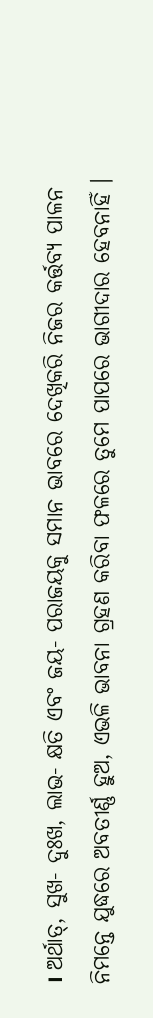। ଅର୍ଥାତ୍, ସୁଖ- ଦୁଃଖ, ଲାଭ- କ୍ଷତି ଏବଂ ଜୟ- ପରାଜୟକୁ ସମାନ ଭାବରେ ଦେଖିକରି ନିଜର କର୍ତ୍ତବ୍ୟ ପାଳନ ନିମନ୍ତେ ଯୁଦ୍ଧରେ ଅବତୀର୍ଣ୍ଣ ହୁଅ, ଏଭଳି ଭାବନା ଗ୍ରହଣ କରିବା ଫଳରେ ତୁମେ ପାପରେ ଭାଗୀଦାର ହେବନାହିଁ ।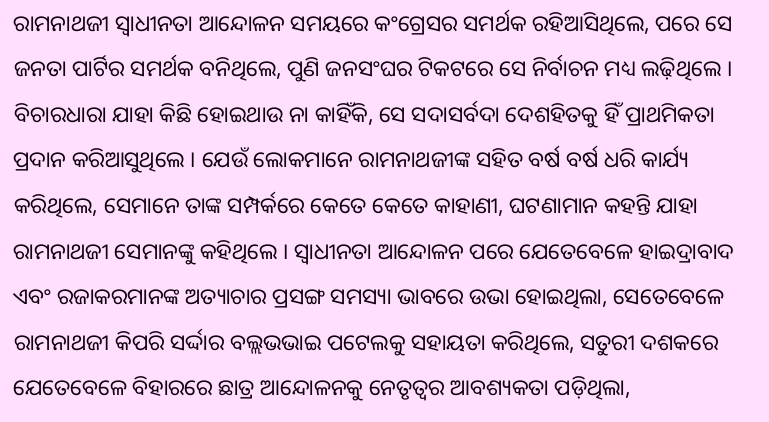ରାମନାଥଜୀ ସ୍ୱାଧୀନତା ଆନ୍ଦୋଳନ ସମୟରେ କଂଗ୍ରେସର ସମର୍ଥକ ରହିଆସିଥିଲେ, ପରେ ସେ ଜନତା ପାର୍ଟିର ସମର୍ଥକ ବନିଥିଲେ, ପୁଣି ଜନସଂଘର ଟିକଟରେ ସେ ନିର୍ବାଚନ ମଧ୍ୟ ଲଢ଼ିଥିଲେ । ବିଚାରଧାରା ଯାହା କିଛି ହୋଇଥାଉ ନା କାହିଁକି, ସେ ସଦାସର୍ବଦା ଦେଶହିତକୁ ହିଁ ପ୍ରାଥମିକତା ପ୍ରଦାନ କରିଆସୁଥିଲେ । ଯେଉଁ ଲୋକମାନେ ରାମନାଥଜୀଙ୍କ ସହିତ ବର୍ଷ ବର୍ଷ ଧରି କାର୍ଯ୍ୟ କରିଥିଲେ, ସେମାନେ ତାଙ୍କ ସମ୍ପର୍କରେ କେତେ କେତେ କାହାଣୀ, ଘଟଣାମାନ କହନ୍ତି ଯାହା ରାମନାଥଜୀ ସେମାନଙ୍କୁ କହିଥିଲେ । ସ୍ୱାଧୀନତା ଆନ୍ଦୋଳନ ପରେ ଯେତେବେଳେ ହାଇଦ୍ରାବାଦ ଏବଂ ରଜାକରମାନଙ୍କ ଅତ୍ୟାଚାର ପ୍ରସଙ୍ଗ ସମସ୍ୟା ଭାବରେ ଉଭା ହୋଇଥିଲା, ସେତେବେଳେ ରାମନାଥଜୀ କିପରି ସର୍ଦ୍ଦାର ବଲ୍ଲଭଭାଇ ପଟେଲକୁ ସହାୟତା କରିଥିଲେ, ସତୁରୀ ଦଶକରେ ଯେତେବେଳେ ବିହାରରେ ଛାତ୍ର ଆନ୍ଦୋଳନକୁ ନେତୃତ୍ୱର ଆବଶ୍ୟକତା ପଡ଼ିଥିଲା,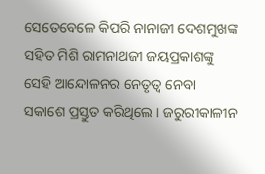ସେତେବେଳେ କିପରି ନାନାଜୀ ଦେଶମୁଖଙ୍କ ସହିତ ମିଶି ରାମନାଥଜୀ ଜୟପ୍ରକାଶଙ୍କୁ ସେହି ଆନ୍ଦୋଳନର ନେତୃତ୍ୱ ନେବା ସକାଶେ ପ୍ରସ୍ତୁତ କରିଥିଲେ । ଜରୁରୀକାଳୀନ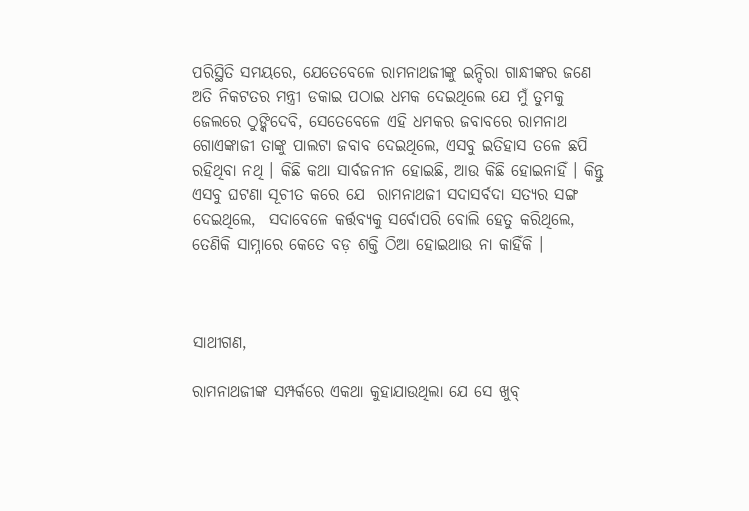ପରିସ୍ଥିତି ସମୟରେ, ଯେତେବେଳେ ରାମନାଥଜୀଙ୍କୁ ଇନ୍ଦିରା ଗାନ୍ଧୀଙ୍କର ଜଣେ ଅତି ନିକଟତର ମନ୍ତ୍ରୀ ଡକାଇ ପଠାଇ ଧମକ ଦେଇଥିଲେ ଯେ ମୁଁ ତୁମକୁ ଜେଲରେ ଠୁଙ୍କିଦେବି, ସେତେବେଳେ ଏହି ଧମକର ଜବାବରେ ରାମନାଥ ଗୋଏଙ୍କାଜୀ ତାଙ୍କୁ ପାଲଟା ଜବାବ ଦେଇଥିଲେ, ଏସବୁ ଇତିହାସ ତଳେ ଛପି ରହିଥିବା ନଥି । କିଛି କଥା ସାର୍ବଜନୀନ ହୋଇଛି, ଆଉ କିଛି ହୋଇନାହିଁ । କିନ୍ତୁ ଏସବୁ ଘଟଣା ସୂଚୀତ କରେ ଯେ  ରାମନାଥଜୀ ସଦାସର୍ବଦା ସତ୍ୟର ସଙ୍ଗ ଦେଇଥିଲେ,  ସଦାବେଳେ କର୍ତ୍ତବ୍ୟକୁ ସର୍ବୋପରି ବୋଲି ହେତୁ କରିଥିଲେ, ତେଣିକି ସାମ୍ନାରେ କେତେ ବଡ଼ ଶକ୍ତି ଠିଆ ହୋଇଥାଉ ନା କାହିଁକି ।



ସାଥୀଗଣ,

ରାମନାଥଜୀଙ୍କ ସମ୍ପର୍କରେ ଏକଥା କୁହାଯାଉଥିଲା ଯେ ସେ ଖୁବ୍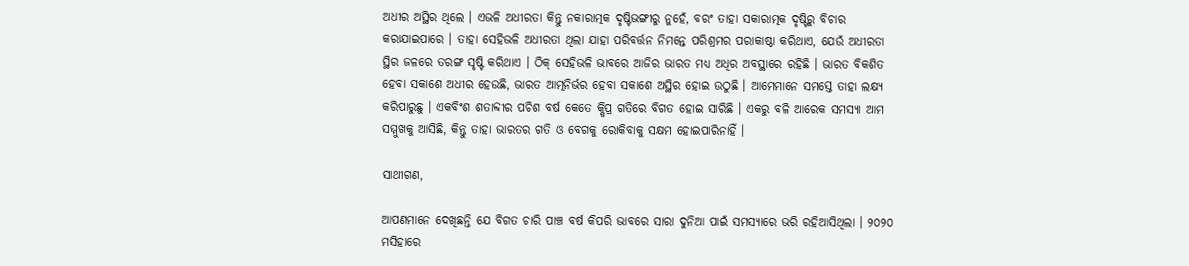ଅଧୀର ଅସ୍ଥିର ଥିଲେ । ଏଭଳି ଅଧୀରତା କିନ୍ତୁ ନକାରାତ୍ମକ ଦୃଷ୍ଟିଭଙ୍ଗୀରୁ ନୁହେଁ, ବରଂ ତାହା ସକାରାତ୍ମକ ଦୃଷ୍ଟିରୁ ବିଚାର କରାଯାଇପାରେ । ତାହା ସେହିଭଳି ଅଧୀରତା ଥିଲା ଯାହା ପରିବର୍ତ୍ତନ ନିମନ୍ତେ ପରିଶ୍ରମର ପରାକାଷ୍ଠା କରିଥାଏ, ଯେଉଁ ଅଧୀରତା ସ୍ଥିର ଜଳରେ ତରଙ୍ଗ ସୃଷ୍ଟି କରିଥାଏ । ଠିକ୍ ସେହିଭଳି ଭାବରେ ଆଜିର ଭାରତ ମଧ୍ୟ ଅଧିର ଅବସ୍ଥାରେ ରହିଛି । ଭାରତ ବିକଶିତ ହେବା ସକାଶେ ଅଧୀର ହେଉଛି, ଭାରତ ଆତ୍ମନିର୍ଭର ହେବା ସକାଶେ ଅସ୍ଥିର ହୋଇ ଉଠୁଛି । ଆମେମାନେ ସମସ୍ତେ ତାହା ଲକ୍ଷ୍ୟ କରିପାରୁଛୁ । ଏକବିଂଶ ଶତାବ୍ଦୀର ପଚିଶ ବର୍ଷ କେତେ କ୍ଷିପ୍ର ଗତିରେ ବିଗତ ହୋଇ ସାରିଛି । ଏକରୁ ବଳି ଆରେକ ସମସ୍ୟା ଆମ ସମ୍ମୁଖକୁ ଆସିଛି, କିନ୍ତୁ ତାହା ଭାରତର ଗତି ଓ ବେଗକୁ ରୋକିବାକୁ ସକ୍ଷମ ହୋଇପାରିନାହିଁ ।

ସାଥୀଗଣ,

ଆପଣମାନେ ଦେଖିଛନ୍ତି ଯେ ବିଗତ ଚାରି ପାଞ୍ଚ ବର୍ଷ କିପରି ଭାବରେ ସାରା ଦୁନିଆ ପାଇଁ ସମସ୍ୟାରେ ଭରି ରହିଆସିଥିଲା । ୨୦୨୦ ମସିହାରେ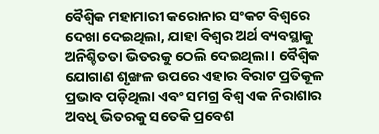ବୈଶ୍ୱିକ ମହାମାରୀ କରୋନାର ସଂକଟ ବିଶ୍ୱରେ ଦେଖା ଦେଇଥିଲା, ଯାହା ବିଶ୍ୱର ଅର୍ଥ ବ୍ୟବସ୍ଥାକୁ ଅନିଶ୍ଚିତତା ଭିତରକୁ ଠେଲି ଦେଇଥିଲା । ବୈଶ୍ୱିକ ଯୋଗାଣ ଶୃଙ୍ଖଳ ଉପରେ ଏହାର ବିରାଟ ପ୍ରତିକୂଳ ପ୍ରଭାବ ପଡ଼ିଥିଲା ଏବଂ ସମଗ୍ର ବିଶ୍ୱ ଏକ ନିରାଶାର ଅବଧି ଭିତରକୁ ସତେକି ପ୍ରବେଶ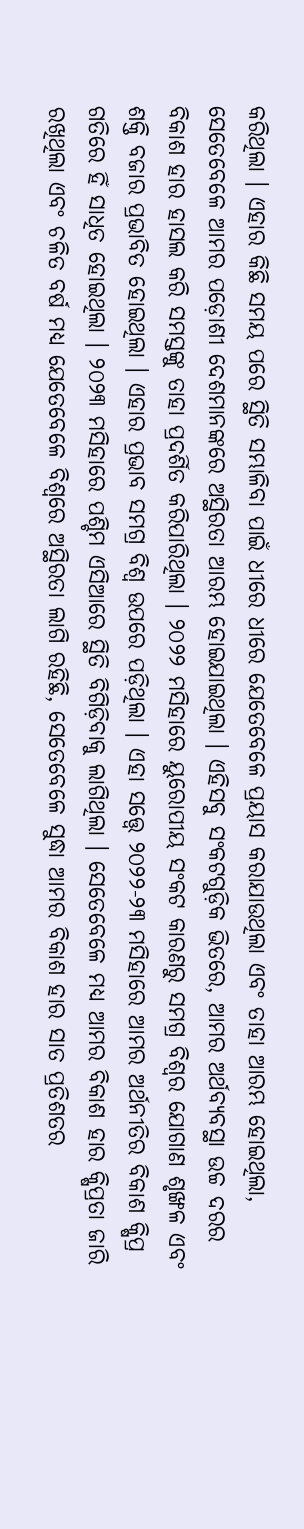କରିଥିଲା । ଏହାର କିଛି ସମୟ ପରେ ସ୍ଥିତି ସମ୍ଭାଳିବା ପାଇଁ ଧୀରେ ଧୀରେ ଯେତେବେଳେ ପ୍ରୟାସ କରାଯାଉଥିଲା ଏବଂ ତାହା ଆରମ୍ଭ ହୋଇଥିଲା, ସେତେବେଳେ ଆମର ପଡ଼ୋଶୀ ଦେଶମାନଙ୍କରେ ଅସ୍ଥିରତା ଆରମ୍ଭ ହୋଇଯାଇଥିଲା । ଏହିସବୁ ସଂକଟଗୁଡ଼ିକ ଭିତରେ, ଆମର ଅର୍ଥବ୍ୟବସ୍ଥା ଉଚ୍ଚ ଦରର ବିକାଶ ହାର ହାସଲ କରି ସମସ୍ତଙ୍କୁ ତାହା ପ୍ରଦର୍ଶିତ କରିପାରିଥିଲା । ୨୦୨୨ ମସିହାରେ ୟୁରୋପୀୟ ସଂକଟ କାରଣରୁ ସମଗ୍ର ବିଶ୍ୱର ଯୋଗାଣ ଶୃଙ୍ଖଳ ଏବଂ ଶକ୍ତି ବଜାର ପ୍ରଭାବିତ ହୋଇଥିଲା । ଏହାର ପ୍ରଭାବ ସମଗ୍ର ବିଶ୍ୱ ଉପରେ ପଡ଼ିଥିଲା । ଏହା ସତ୍ତ୍ୱେ ୨୦୨୨-୨୩ ମସିହାରେ ଆମର ଅର୍ଥନୀତିର ବିକାଶ କ୍ଷିପ୍ର ଗତିରେ ହିଁ ସାଧିତ ହୋଇଥିଲା । ୨୦୨୩ ମସିହାରେ ପଶ୍ଚିମ ଏସିଆରେ ସ୍ଥିତି ବିଗିଡ଼ିବାକୁ ଲାଗିଥିଲା । ସେତେବେଳେ ମଧ୍ୟ ଆମର ବିକାଶ ହାର କ୍ଷିପ୍ରତା ଜାରି ରଖିଥିଲା ଏବଂ ଚଳିତ ବର୍ଷ ମଧ୍ୟ ଯେତେବେଳେ ବିଶ୍ୱରେ ଅସ୍ଥିରତା ଲାଗି ରହିଛି, ସେତେବେଳେ ସୁଦ୍ଧା ଆମର ବିକାଶ ହାର ସାତ ପ୍ରତିଶତର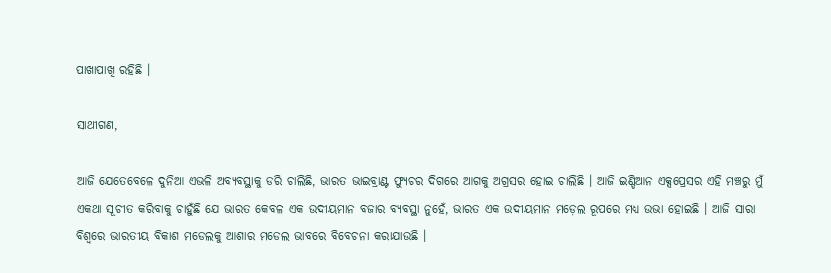ପାଖାପାଖି ରହିଛି ।

ସାଥୀଗଣ,

ଆଜି ଯେତେବେଳେ ଦୁନିଆ ଏଭଳି ଅବ୍ୟବସ୍ଥାକୁ ଡରି ଚାଲିଛି, ଭାରତ ଭାଇବ୍ରାଣ୍ଟ ଫ୍ୟୁଚର ଦିଗରେ ଆଗକୁ ଅଗ୍ରସର ହୋଇ ଚାଲିଛି । ଆଜି ଇଣ୍ଡିଆନ ଏକ୍ସପ୍ରେସର ଏହି ମଞ୍ଚରୁ ମୁଁ ଏକଥା ସୂଚୀତ କରିବାକୁ ଚାହୁଁଛି ଯେ ଭାରତ କେବଳ ଏକ ଉଦୀୟମାନ ବଜାର ବ୍ୟବସ୍ଥା ନୁହେଁ, ଭାରତ ଏକ ଉଦୀୟମାନ ମଡ଼େଲ ରୂପରେ ମଧ୍ୟ ଉଭା ହୋଇଛି । ଆଜି ସାରା ବିଶ୍ୱରେ ଭାରତୀୟ ବିକାଶ ମଡେଲକୁ ଆଶାର ମଡେଲ ଭାବରେ ବିବେଚନା କରାଯାଉଛି ।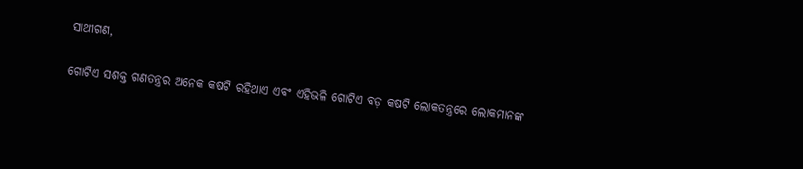ସାଥୀଗଣ,

ଗୋଟିଏ ସଶକ୍ତ ଗଣତନ୍ତ୍ରର ଅନେକ କଷଟି ରହିଥାଏ ଏବଂ ଏହିଭଳି ଗୋଟିଏ ବଡ଼ କଷଟି ଲୋକତନ୍ତ୍ରରେ ଲୋକମାନଙ୍କ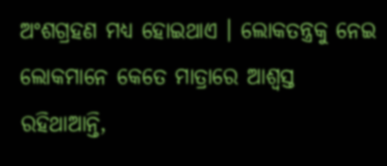ଅଂଶଗ୍ରହଣ ମଧ୍ୟ ହୋଇଥାଏ । ଲୋକତନ୍ତ୍ରକୁ ନେଇ ଲୋକମାନେ କେତେ ମାତ୍ରାରେ ଆଶ୍ୱସ୍ତ ରହିଥାଆନ୍ତି,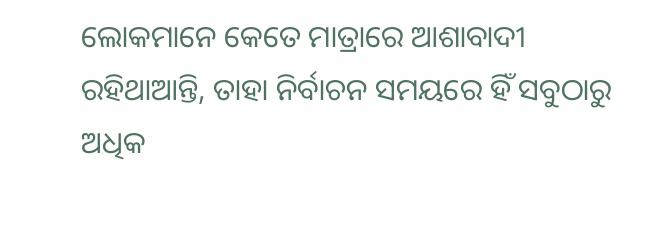ଲୋକମାନେ କେତେ ମାତ୍ରାରେ ଆଶାବାଦୀ ରହିଥାଆନ୍ତି, ତାହା ନିର୍ବାଚନ ସମୟରେ ହିଁ ସବୁଠାରୁ ଅଧିକ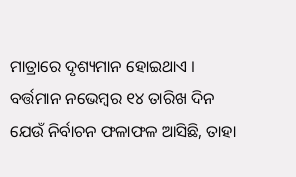ମାତ୍ରାରେ ଦୃଶ୍ୟମାନ ହୋଇଥାଏ । ବର୍ତ୍ତମାନ ନଭେମ୍ବର ୧୪ ତାରିଖ ଦିନ ଯେଉଁ ନିର୍ବାଚନ ଫଳାଫଳ ଆସିଛି, ତାହା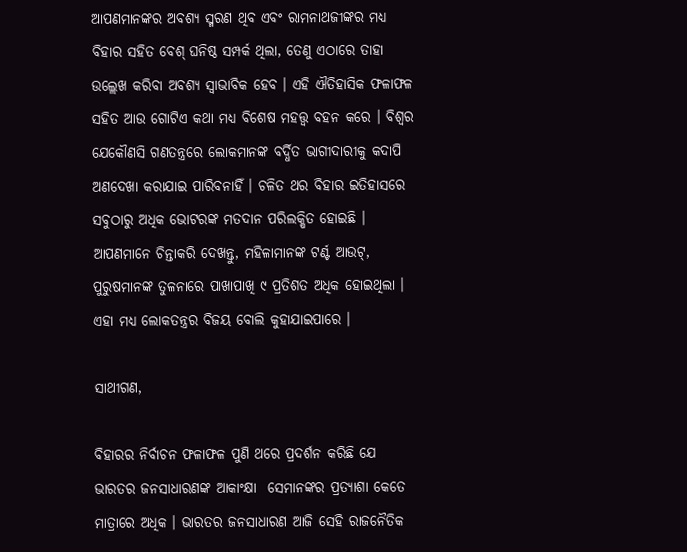ଆପଣମାନଙ୍କର ଅବଶ୍ୟ ସ୍ମରଣ ଥିବ ଏବଂ ରାମନାଥଜୀଙ୍କର ମଧ୍ୟ ବିହାର ସହିତ ବେଶ୍ ଘନିଷ୍ଠ ସମ୍ପର୍କ ଥିଲା, ତେଣୁ ଏଠାରେ ତାହା ଉଲ୍ଲେଖ କରିବା ଅବଶ୍ୟ ସ୍ୱାଭାବିକ ହେବ । ଏହି ଐତିହାସିକ ଫଳାଫଳ ସହିତ ଆଉ ଗୋଟିଏ କଥା ମଧ୍ୟ ବିଶେଷ ମହତ୍ତ୍ୱ ବହନ କରେ । ବିଶ୍ୱର ଯେକୌଣସି ଗଣତନ୍ତ୍ରରେ ଲୋକମାନଙ୍କ ବର୍ଦ୍ଧିତ ଭାଗୀଦାରୀକୁ କଦାପି ଅଣଦେଖା କରାଯାଇ ପାରିବନାହିଁ । ଚଳିତ ଥର ବିହାର ଇତିହାସରେ ସବୁଠାରୁ ଅଧିକ ଭୋଟରଙ୍କ ମତଦାନ ପରିଲକ୍ଷିତ ହୋଇଛି । ଆପଣମାନେ ଚିନ୍ତାକରି ଦେଖନ୍ତୁ, ମହିଳାମାନଙ୍କ ଟର୍ଣ୍ଟ ଆଉଟ୍, ପୁରୁଷମାନଙ୍କ ତୁଳନାରେ ପାଖାପାଖି ୯ ପ୍ରତିଶତ ଅଧିକ ହୋଇଥିଲା । ଏହା ମଧ୍ୟ ଲୋକତନ୍ତ୍ରର ବିଜୟ ବୋଲି କୁହାଯାଇପାରେ ।

ସାଥୀଗଣ,

ବିହାରର ନିର୍ବାଚନ ଫଳାଫଳ ପୁଣି ଥରେ ପ୍ରଦର୍ଶନ କରିଛି ଯେ ଭାରତର ଜନସାଧାରଣଙ୍କ ଆକାଂକ୍ଷା  ସେମାନଙ୍କର ପ୍ରତ୍ୟାଶା କେତେ ମାତ୍ରାରେ ଅଧିକ । ଭାରତର ଜନସାଧାରଣ ଆଜି ସେହି ରାଜନୈତିକ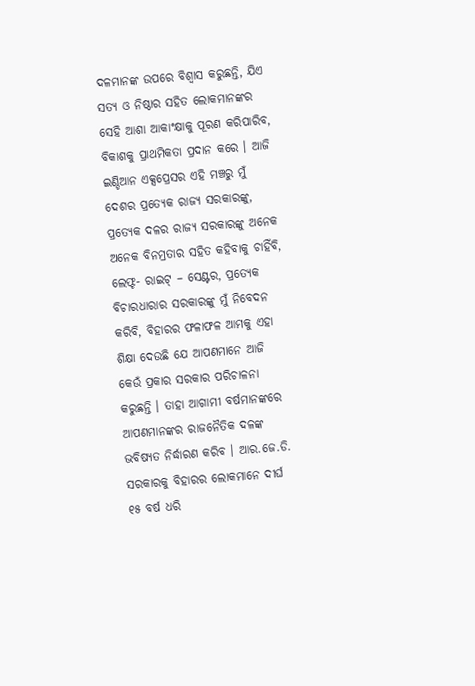ଦଳମାନଙ୍କ ଉପରେ ବିଶ୍ୱାସ କରୁଛନ୍ତି, ଯିଏ ସତ୍ୟ ଓ ନିଷ୍ଠାର ସହିତ ଲୋକମାନଙ୍କର ସେହି ଆଶା ଆକାଂକ୍ଷାକୁ ପୂରଣ କରିପାରିବ, ବିକାଶକୁ ପ୍ରାଥମିକତା ପ୍ରଦାନ କରେ । ଆଜି ଇଣ୍ଡିଆନ ଏକ୍ସପ୍ରେସର ଏହି ମଞ୍ଚରୁ ମୁଁ ଦେଶର ପ୍ରତ୍ୟେକ ରାଜ୍ୟ ସରକାରଙ୍କୁ, ପ୍ରତ୍ୟେକ ଦଳର ରାଜ୍ୟ ସରକାରଙ୍କୁ ଅନେକ ଅନେକ ବିନମ୍ରତାର ସହିତ କହିବାକୁ ଚାହିଁବି, ଲେଫ୍ଟ- ରାଇଟ୍ – ସେଣ୍ଟର, ପ୍ରତ୍ୟେକ ବିଚାରଧାରାର ସରକାରଙ୍କୁ ମୁଁ ନିବେଦନ କରିବି, ବିହାରର ଫଳାଫଳ ଆମକୁ ଏହା ଶିକ୍ଷା ଦେଉଛି ଯେ ଆପଣମାନେ ଆଜି କେଉଁ ପ୍ରକାର ସରକାର ପରିଚାଳନା କରୁଛନ୍ତି । ତାହା ଆଗାମୀ ବର୍ଷମାନଙ୍କରେ ଆପଣମାନଙ୍କର ରାଜନୈତିକ ଦଳଙ୍କ ଭବିଷ୍ୟତ ନିର୍ଦ୍ଧାରଣ କରିବ । ଆର.ଜେ.ଡି. ସରକାରକୁ ବିହାରର ଲୋକମାନେ ଦୀର୍ଘ ୧୫ ବର୍ଷ ଧରି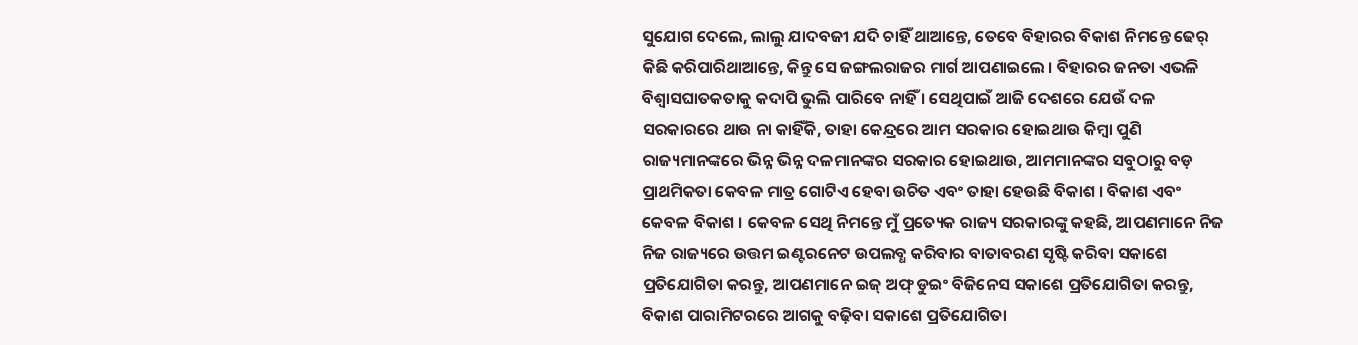ସୁଯୋଗ ଦେଲେ, ଲାଲୁ ଯାଦବଜୀ ଯଦି ଚାହିଁ ଥାଆନ୍ତେ, ତେବେ ବିହାରର ବିକାଶ ନିମନ୍ତେ ଢେର୍ କିଛି କରିପାରିଥାଆନ୍ତେ, କିନ୍ତୁ ସେ ଜଙ୍ଗଲରାଜର ମାର୍ଗ ଆପଣାଇଲେ । ବିହାରର ଜନତା ଏଭଳି ବିଶ୍ୱାସଘାତକତାକୁ କଦାପି ଭୁଲି ପାରିବେ ନାହିଁ । ସେଥିପାଇଁ ଆଜି ଦେଶରେ ଯେଉଁ ଦଳ ସରକାରରେ ଥାଉ ନା କାହିଁକି, ତାହା କେନ୍ଦ୍ରରେ ଆମ ସରକାର ହୋଇଥାଉ କିମ୍ବା ପୁଣି ରାଜ୍ୟମାନଙ୍କରେ ଭିନ୍ନ ଭିନ୍ନ ଦଳମାନଙ୍କର ସରକାର ହୋଇଥାଉ, ଆମମାନଙ୍କର ସବୁଠାରୁ ବଡ଼ ପ୍ରାଥମିକତା କେବଳ ମାତ୍ର ଗୋଟିଏ ହେବା ଉଚିତ ଏବଂ ତାହା ହେଉଛି ବିକାଶ । ବିକାଶ ଏବଂ କେବଳ ବିକାଶ । କେବଳ ସେଥି ନିମନ୍ତେ ମୁଁ ପ୍ରତ୍ୟେକ ରାଜ୍ୟ ସରକାରଙ୍କୁ କହଛି, ଆପଣମାନେ ନିଜ ନିଜ ରାଜ୍ୟରେ ଉତ୍ତମ ଇଣ୍ଟରନେଟ ଉପଲବ୍ଧ କରିବାର ବାତାବରଣ ସୃଷ୍ଟି କରିବା ସକାଶେ ପ୍ରତିଯୋଗିତା କରନ୍ତୁ, ଆପଣମାନେ ଇଜ୍ ଅଫ୍ ଡୁଇଂ ବିଜିନେସ ସକାଶେ ପ୍ରତିଯୋଗିତା କରନ୍ତୁ, ବିକାଶ ପାରାମିଟରରେ ଆଗକୁ ବଢ଼ିବା ସକାଶେ ପ୍ରତିଯୋଗିତା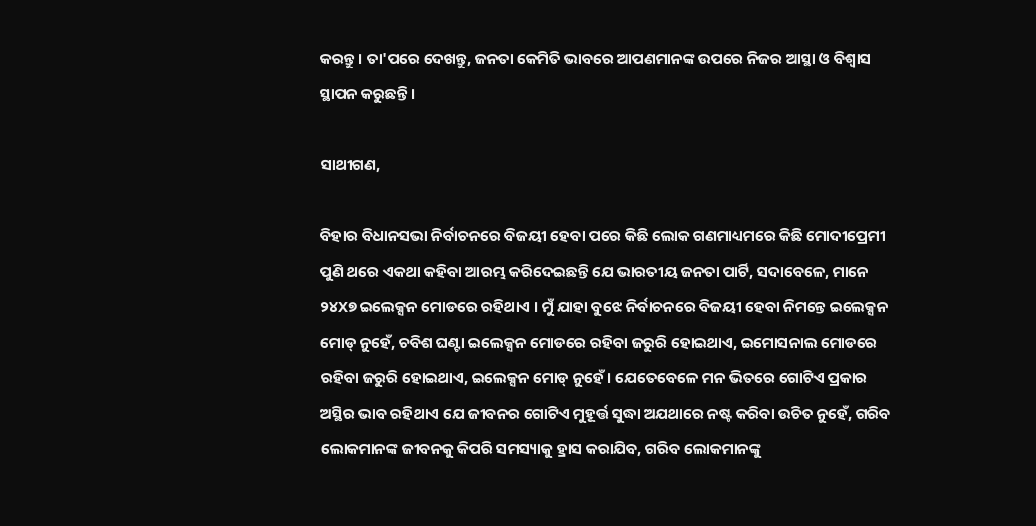କରନ୍ତୁ । ତା'ପରେ ଦେଖନ୍ତୁ, ଜନତା କେମିତି ଭାବରେ ଆପଣମାନଙ୍କ ଉପରେ ନିଜର ଆସ୍ଥା ଓ ବିଶ୍ୱାସ ସ୍ଥାପନ କରୁଛନ୍ତି ।

ସାଥୀଗଣ,

ବିହାର ବିଧାନସଭା ନିର୍ବାଚନରେ ବିଜୟୀ ହେବା ପରେ କିଛି ଲୋକ ଗଣମାଧ୍ୟମରେ କିଛି ମୋଦୀପ୍ରେମୀ ପୁଣି ଥରେ ଏକଥା କହିବା ଆରମ୍ଭ କରିଦେଇଛନ୍ତି ଯେ ଭାରତୀୟ ଜନତା ପାର୍ଟି, ସଦାବେଳେ, ମାନେ ୨୪X୭ ଇଲେକ୍ସନ ମୋଡରେ ରହିଥାଏ । ମୁଁ ଯାହା ବୁଝେ ନିର୍ବାଚନରେ ବିଜୟୀ ହେବା ନିମନ୍ତେ ଇଲେକ୍ସନ ମୋଡ୍ ନୁହେଁ, ଚବିଶ ଘଣ୍ଟା ଇଲେକ୍ସନ ମୋଡରେ ରହିବା ଜରୁରି ହୋଇଥାଏ, ଇମୋସନାଲ ମୋଡରେ ରହିବା ଜରୁରି ହୋଇଥାଏ, ଇଲେକ୍ସନ ମୋଡ୍ ନୁହେଁ । ଯେତେବେଳେ ମନ ଭିତରେ ଗୋଟିଏ ପ୍ରକାର ଅସ୍ଥିର ଭାବ ରହିଥାଏ ଯେ ଜୀବନର ଗୋଟିଏ ମୁହୂର୍ତ୍ତ ସୁଦ୍ଧା ଅଯଥାରେ ନଷ୍ଟ କରିବା ଉଚିତ ନୁହେଁ, ଗରିବ ଲୋକମାନଙ୍କ ଜୀବନକୁ କିପରି ସମସ୍ୟାକୁ ହ୍ରାସ କରାଯିବ, ଗରିବ ଲୋକମାନଙ୍କୁ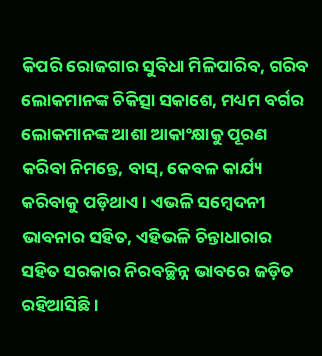କିପରି ରୋଜଗାର ସୁବିଧା ମିଳିପାରିବ, ଗରିବ ଲୋକମାନଙ୍କ ଚିକିତ୍ସା ସକାଶେ, ମଧ୍ୟମ ବର୍ଗର ଲୋକମାନଙ୍କ ଆଶା ଆକାଂକ୍ଷାକୁ ପୂରଣ କରିବା ନିମନ୍ତେ, ବାସ୍, କେବଳ କାର୍ଯ୍ୟ କରିବାକୁ ପଡ଼ିଥାଏ । ଏଭଳି ସମ୍ବେଦନୀ ଭାବନାର ସହିତ, ଏହିଭଳି ଚିନ୍ତାଧାରାର ସହିତ ସରକାର ନିରବଚ୍ଛିନ୍ନ ଭାବରେ ଜଡ଼ିତ ରହିଆସିଛି ।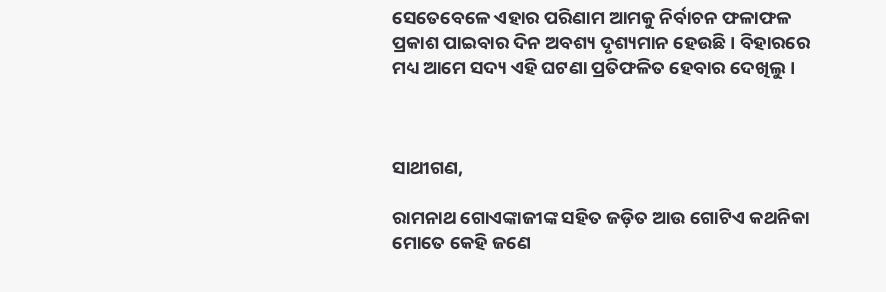ସେତେବେଳେ ଏହାର ପରିଣାମ ଆମକୁ ନିର୍ବାଚନ ଫଳାଫଳ ପ୍ରକାଶ ପାଇବାର ଦିନ ଅବଶ୍ୟ ଦୃଶ୍ୟମାନ ହେଉଛି । ବିହାରରେ ମଧ୍ୟ ଆମେ ସଦ୍ୟ ଏହି ଘଟଣା ପ୍ରତିଫଳିତ ହେବାର ଦେଖିଲୁ ।



ସାଥୀଗଣ,

ରାମନାଥ ଗୋଏଙ୍କାଜୀଙ୍କ ସହିତ ଜଡ଼ିତ ଆଉ ଗୋଟିଏ କଥନିକା ମୋତେ କେହି ଜଣେ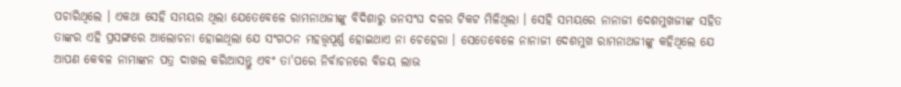ପଚାରିଥିଲେ । ଏକଥା ସେହି ସମୟର ଥିଲା ଯେତେବେଳେ ରାମନାଥଜୀଙ୍କୁ ବିଦିଶାରୁ ଜନସଂଘ ଦଳର ଟିକଟ ମିଳିଥିଲା । ସେହି ସମୟରେ ନାନାଜୀ ଦେଶମୁଖଜୀଙ୍କ ସହିତ ତାଙ୍କର ଏହି ପ୍ରସଙ୍ଗରେ ଆଲୋଚନା ହୋଇଥିଲା ଯେ ସଂଗଠନ ମହତ୍ତ୍ୱପୂର୍ଣ୍ଣ ହୋଇଥାଏ ନା ଚେହେରା । ସେତେବେଳେ ନାନାଜୀ ଦେଶମୁଖ ରାମନାଥଜୀଙ୍କୁ କହିଥିଲେ ଯେ ଆପଣ କେବଳ ନାମାଙ୍କନ ପତ୍ର ଦାଖଲ କରିଆସନ୍ତୁ ଏବଂ ତା'ପରେ ନିର୍ବାଚନରେ ବିଜୟ ଲାଭ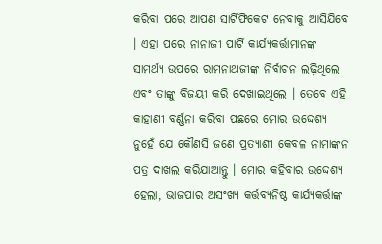କରିବା ପରେ ଆପଣ ସାର୍ଟିଫିକେଟ ନେବାକୁ ଆସିଯିବେ । ଏହା ପରେ ନାନାଜୀ ପାର୍ଟି କାର୍ଯ୍ୟକର୍ତ୍ତାମାନଙ୍କ ସାମର୍ଥ୍ୟ ଉପରେ ରାମନାଥଜୀଙ୍କ ନିର୍ବାଚନ ଲଢ଼ିଥିଲେ ଏବଂ ତାଙ୍କୁ ବିଜୟୀ କରି ଦେଖାଇଥିଲେ । ତେବେ ଏହି କାହାଣୀ ବର୍ଣ୍ଣନା କରିବା ପଛରେ ମୋର ଉଦ୍ଦେଶ୍ୟ ନୁହେଁ ଯେ କୌଣସି ଜଣେ ପ୍ରତ୍ୟାଶୀ କେବଳ ନାମାଙ୍କନ ପତ୍ର ଦାଖଲ କରିଯାଆନ୍ତୁ । ମୋର କହିବାର ଉଦ୍ଦେଶ୍ୟ ହେଲା, ଭାଜପାର ଅସଂଖ୍ୟ କର୍ତ୍ତବ୍ୟନିଷ୍ଠ କାର୍ଯ୍ୟକର୍ତ୍ତାଙ୍କ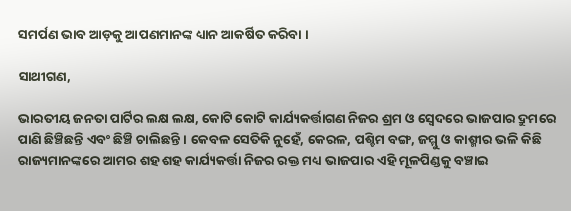ସମର୍ପଣ ଭାବ ଆଡ଼କୁ ଆପଣମାନଙ୍କ ଧ୍ୟାନ ଆକର୍ଷିତ କରିବା ।

ସାଥୀଗଣ,

ଭାରତୀୟ ଜନତା ପାର୍ଟିର ଲକ୍ଷ ଲକ୍ଷ, କୋଟି କୋଟି କାର୍ଯ୍ୟକର୍ତ୍ତାଗଣ ନିଜର ଶ୍ରମ ଓ ସ୍ୱେଦରେ ଭାଜପାର ଦ୍ରୁମରେ ପାଣି ଛିଞ୍ଚିଛନ୍ତି ଏବଂ ଛିଞ୍ଚି ଚାଲିଛନ୍ତି । କେବଳ ସେତିକି ନୁହେଁ, କେରଳ, ପଶ୍ଚିମ ବଙ୍ଗ, ଜମ୍ମୁ ଓ କାଶ୍ମୀର ଭଳି କିଛି ରାଜ୍ୟମାନଙ୍କରେ ଆମର ଶହ ଶହ କାର୍ଯ୍ୟକର୍ତ୍ତା ନିଜର ରକ୍ତ ମଧ୍ୟ ଭାଜପାର ଏହି ମୂଳପିଣ୍ଡକୁ ବଞ୍ଚାଇ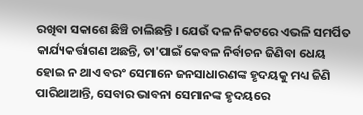ରଖିବା ସକାଶେ ଛିଞ୍ଚି ଚାଲିଛନ୍ତି । ଯେଉଁ ଦଳ ନିକଟରେ ଏଭଳି ସମର୍ପିତ କାର୍ଯ୍ୟକର୍ତ୍ତାଗଣ ଅଛନ୍ତି, ତା'ପାଇଁ କେବଳ ନିର୍ବାଚନ ଜିଣିବା ଧେୟ ହୋଇ ନ ଥାଏ ବରଂ ସେମାନେ ଜନସାଧାରଣଙ୍କ ହୃଦୟକୁ ମଧ୍ୟ ଜିଣି ପାରିଥାଆନ୍ତି, ସେବାର ଭାବନା ସେମାନଙ୍କ ହୃଦୟରେ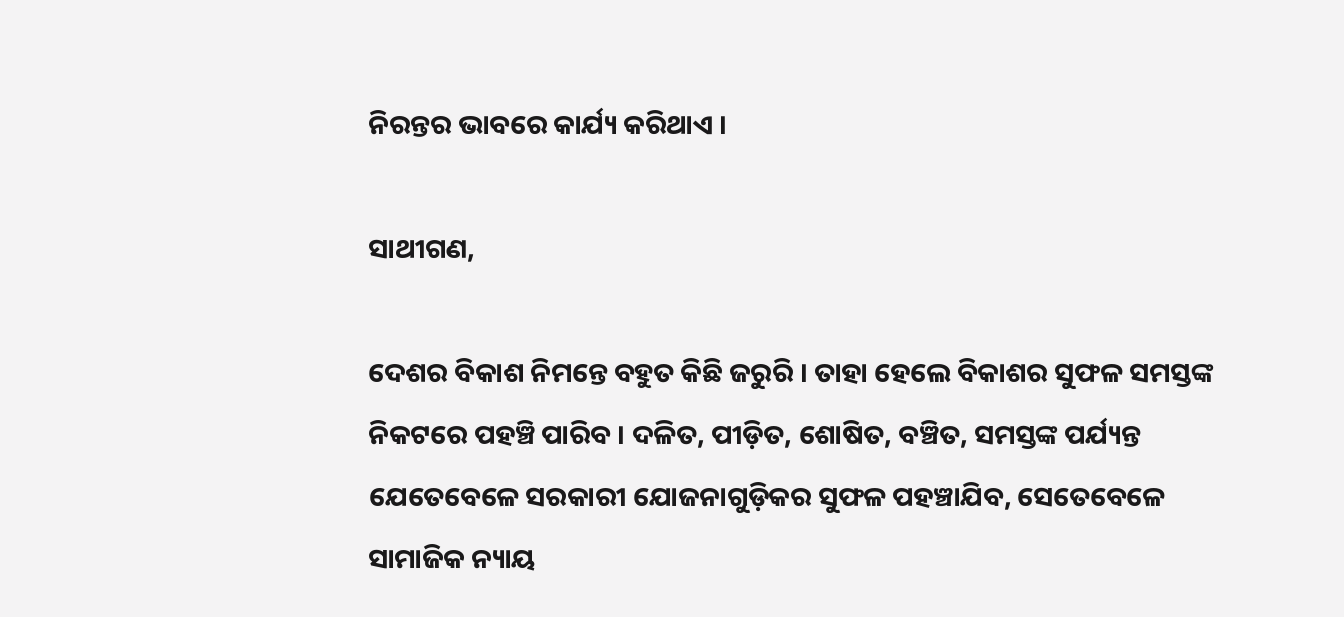ନିରନ୍ତର ଭାବରେ କାର୍ଯ୍ୟ କରିଥାଏ ।

ସାଥୀଗଣ,

ଦେଶର ବିକାଶ ନିମନ୍ତେ ବହୁତ କିଛି ଜରୁରି । ତାହା ହେଲେ ବିକାଶର ସୁଫଳ ସମସ୍ତଙ୍କ ନିକଟରେ ପହଞ୍ଚି ପାରିବ । ଦଳିତ, ପୀଡ଼ିତ, ଶୋଷିତ, ବଞ୍ଚିତ, ସମସ୍ତଙ୍କ ପର୍ଯ୍ୟନ୍ତ ଯେତେବେଳେ ସରକାରୀ ଯୋଜନାଗୁଡ଼ିକର ସୁଫଳ ପହଞ୍ଚାଯିବ, ସେତେବେଳେ ସାମାଜିକ ନ୍ୟାୟ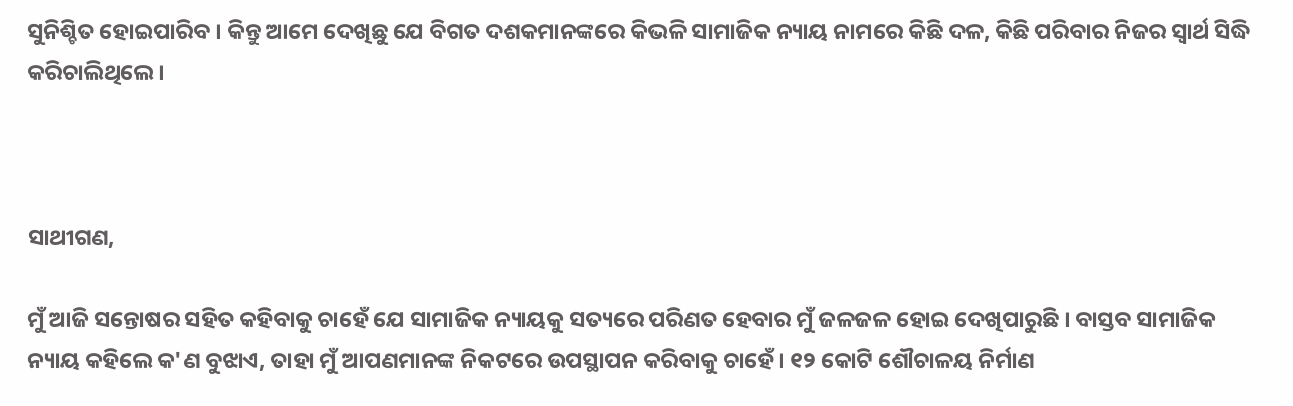ସୁନିଶ୍ଚିତ ହୋଇପାରିବ । କିନ୍ତୁ ଆମେ ଦେଖିଛୁ ଯେ ବିଗତ ଦଶକମାନଙ୍କରେ କିଭଳି ସାମାଜିକ ନ୍ୟାୟ ନାମରେ କିଛି ଦଳ, କିଛି ପରିବାର ନିଜର ସ୍ୱାର୍ଥ ସିଦ୍ଧି କରିଚାଲିଥିଲେ ।



ସାଥୀଗଣ,

ମୁଁ ଆଜି ସନ୍ତୋଷର ସହିତ କହିବାକୁ ଚାହେଁ ଯେ ସାମାଜିକ ନ୍ୟାୟକୁ ସତ୍ୟରେ ପରିଣତ ହେବାର ମୁଁ ଜଳଜଳ ହୋଇ ଦେଖିପାରୁଛି । ବାସ୍ତବ ସାମାଜିକ ନ୍ୟାୟ କହିଲେ କ'ଣ ବୁଝାଏ, ତାହା ମୁଁ ଆପଣମାନଙ୍କ ନିକଟରେ ଉପସ୍ଥାପନ କରିବାକୁ ଚାହେଁ । ୧୨ କୋଟି ଶୌଚାଳୟ ନିର୍ମାଣ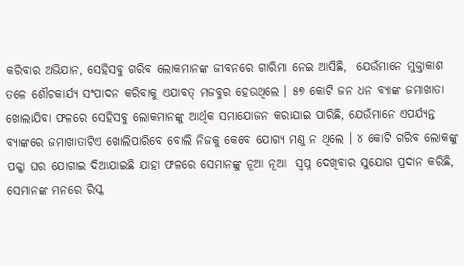କରିବାର ଅଭିଯାନ, ସେହିସବୁ ଗରିବ ଲୋକମାନଙ୍କ ଜୀବନରେ ଗାରିମା ନେଇ ଆସିଛି,  ଯେଉଁମାନେ ମୁକ୍ତାକାଶ ତଳେ ଶୌଚକାର୍ଯ୍ୟ ସଂପାଦନ କରିବାକୁ ଏଯାବତ୍ ମଜବୁର ହେଉଥିଲେ । ୫୭ କୋଟି ଜନ ଧନ ବ୍ୟାଙ୍କ ଜମାଖାତା ଖୋଲାଯିବା ଫଳରେ ସେହିସବୁ ଲୋକମାନଙ୍କୁ ଆର୍ଥିକ ସମାଯୋଜନ କରାଯାଇ ପାରିଛି, ଯେଉଁମାନେ ଏପର୍ଯ୍ୟନ୍ତ ବ୍ୟାଙ୍କରେ ଜମାଖାତାଟିଏ ଖୋଲିପାରିବେ ବୋଲି ନିଜକୁ କେବେ ଯୋଗ୍ୟ ମଣୁ ନ ଥିଲେ । ୪ କୋଟି ଗରିବ ଲୋକଙ୍କୁ ପକ୍କା ଘର ଯୋଗାଇ ଦିଆଯାଇଛି ଯାହା ଫଳରେ ସେମାନଙ୍କୁ ନୂଆ ନୂଆ  ସ୍ୱପ୍ନ ଦେଖିବାର ସୁଯୋଗ ପ୍ରଦାନ କରିଛି, ସେମାନଙ୍କ ମନରେ ରିସ୍କ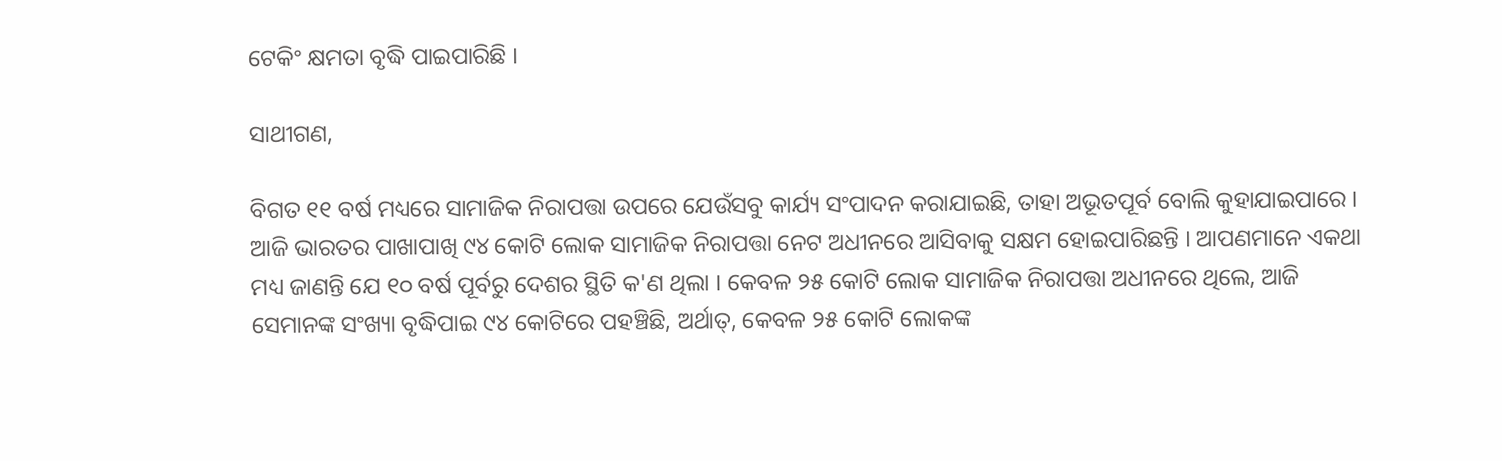ଟେକିଂ କ୍ଷମତା ବୃଦ୍ଧି ପାଇପାରିଛି ।

ସାଥୀଗଣ,

ବିଗତ ୧୧ ବର୍ଷ ମଧ୍ୟରେ ସାମାଜିକ ନିରାପତ୍ତା ଉପରେ ଯେଉଁସବୁ କାର୍ଯ୍ୟ ସଂପାଦନ କରାଯାଇଛି, ତାହା ଅଭୂତପୂର୍ବ ବୋଲି କୁହାଯାଇପାରେ । ଆଜି ଭାରତର ପାଖାପାଖି ୯୪ କୋଟି ଲୋକ ସାମାଜିକ ନିରାପତ୍ତା ନେଟ ଅଧୀନରେ ଆସିବାକୁ ସକ୍ଷମ ହୋଇପାରିଛନ୍ତି । ଆପଣମାନେ ଏକଥା ମଧ୍ୟ ଜାଣନ୍ତି ଯେ ୧୦ ବର୍ଷ ପୂର୍ବରୁ ଦେଶର ସ୍ଥିତି କ'ଣ ଥିଲା । କେବଳ ୨୫ କୋଟି ଲୋକ ସାମାଜିକ ନିରାପତ୍ତା ଅଧୀନରେ ଥିଲେ, ଆଜି ସେମାନଙ୍କ ସଂଖ୍ୟା ବୃଦ୍ଧିପାଇ ୯୪ କୋଟିରେ ପହଞ୍ଚିଛି, ଅର୍ଥାତ୍, କେବଳ ୨୫ କୋଟି ଲୋକଙ୍କ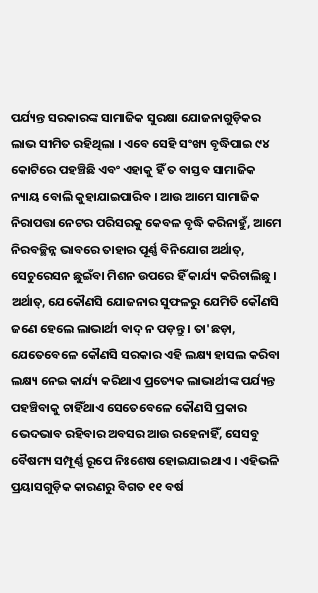ପର୍ଯ୍ୟନ୍ତ ସରକାରଙ୍କ ସାମାଜିକ ସୁରକ୍ଷା ଯୋଜନାଗୁଡ଼ିକର ଲାଭ ସୀମିତ ରହିଥିଲା । ଏବେ ସେହି ସଂଖ୍ୟ ବୃଦ୍ଧିପାଇ ୯୪ କୋଟିରେ ପହଞ୍ଚିଛି ଏବଂ ଏହାକୁ ହିଁ ତ ବାସ୍ତବ ସାମାଜିକ ନ୍ୟାୟ ବୋଲି କୁହାଯାଇପାରିବ । ଆଉ ଆମେ ସାମାଜିକ ନିରାପତ୍ତା ନେଟର ପରିସରକୁ କେବଳ ବୃଦ୍ଧି କରିନାହୁଁ, ଆମେ ନିରବଚ୍ଛିନ୍ନ ଭାବରେ ତାହାର ପୂର୍ଣ୍ଣ ବିନିଯୋଗ ଅର୍ଥାତ୍, ସେଚୁରେସନ ଛୁଇଁବା ମିଶନ ଉପରେ ହିଁ କାର୍ଯ୍ୟ କରିଚାଲିଛୁ । ଅର୍ଥାତ୍, ଯେକୌଣସି ଯୋଜନାର ସୁଫଳରୁ ଯେମିତି କୌଣସି ଜଣେ ହେଲେ ଲାଭାର୍ଥୀ ବାଦ୍ ନ ପଡ଼ନ୍ତୁ । ତା'ଛଡ଼ା, ଯେତେବେଳେ କୌଣସି ସରକାର ଏହି ଲକ୍ଷ୍ୟ ହାସଲ କରିବା ଲକ୍ଷ୍ୟ ନେଇ କାର୍ଯ୍ୟ କରିଥାଏ ପ୍ରତ୍ୟେକ ଲାଭାର୍ଥୀଙ୍କ ପର୍ଯ୍ୟନ୍ତ ପହଞ୍ଚିବାକୁ ଚାହିଁଥାଏ ସେତେବେଳେ କୌଣସି ପ୍ରକାର ଭେଦଭାବ ରହିବାର ଅବସର ଆଉ ରହେନାହିଁ, ସେସବୁ ବୈଷମ୍ୟ ସମ୍ପୂର୍ଣ୍ଣ ରୂପେ ନିଃଶେଷ ହୋଇଯାଇଥାଏ । ଏହିଭଳି ପ୍ରୟାସଗୁଡ଼ିକ କାରଣରୁ ବିଗତ ୧୧ ବର୍ଷ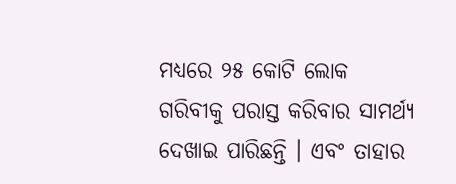ମଧ୍ୟରେ ୨୫ କୋଟି ଲୋକ ଗରିବୀକୁ ପରାସ୍ତ କରିବାର ସାମର୍ଥ୍ୟ ଦେଖାଇ ପାରିଛନ୍ତି । ଏବଂ ତାହାର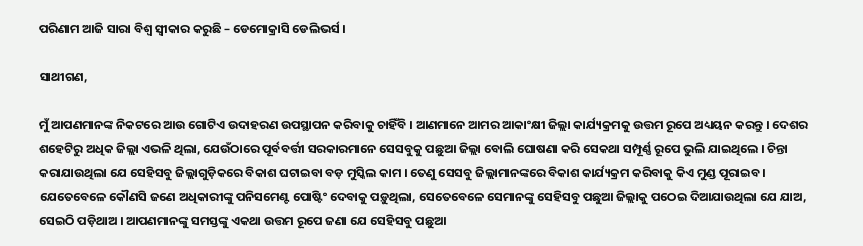ପରିଣାମ ଆଜି ସାରା ବିଶ୍ୱ ସ୍ୱୀକାର କରୁଛି – ଡେମୋକ୍ରାସି ଡେଲିଭର୍ସ ।

ସାଥୀଗଣ,

ମୁଁ ଆପଣମାନଙ୍କ ନିକଟରେ ଆଉ ଗୋଟିଏ ଉଦାହରଣ ଉପସ୍ଥାପନ କରିବାକୁ ଚାହିଁବି । ଆଣମାନେ ଆମର ଆକାଂକ୍ଷୀ ଜିଲ୍ଲା କାର୍ଯ୍ୟକ୍ରମକୁ ଉତ୍ତମ ରୂପେ ଅଧ୍ୟୟନ କରନ୍ତୁ । ଦେଶର ଶହେଟିରୁ ଅଧିକ ଜିଲ୍ଲା ଏଭଳି ଥିଲା, ଯେଉଁଠାରେ ପୂର୍ବବର୍ତ୍ତୀ ସରକାରମାନେ ସେସବୁକୁ ପଛୁଆ ଜିଲ୍ଲା ବୋଲି ଘୋଷଣା କରି ସେକଥା ସମ୍ପୂର୍ଣ୍ଣ ରୂପେ ଭୁଲି ଯାଇଥିଲେ । ଚିନ୍ତା କରାଯାଉଥିଲା ଯେ ସେହିସବୁ ଜିଲ୍ଲାଗୁଡ଼ିକରେ ବିକାଶ ଘଟାଇବା ବଡ଼ ମୁସ୍କିଲ କାମ । ତେଣୁ ସେସବୁ ଜିଲ୍ଲାମାନଙ୍କରେ ବିକାଶ କାର୍ଯ୍ୟକ୍ରମ କରିବାକୁ କିଏ ମୁଣ୍ଡ ପୂରାଇବ । ଯେତେବେଳେ କୌଣସି ଜଣେ ଅଧିକାରୀଙ୍କୁ ପନିସମେଣ୍ଟ ପୋଷ୍ଟିଂ ଦେବାକୁ ପଡ଼ୁଥିଲା, ସେତେବେଳେ ସେମାନଙ୍କୁ ସେହିସବୁ ପଛୁଆ ଜିଲ୍ଲାକୁ ପଠେଇ ଦିଆଯାଉଥିଲା ଯେ ଯାଅ, ସେଇଠି ପଡ଼ିଥାଅ । ଆପଣମାନଙ୍କୁ ସମସ୍ତଙ୍କୁ ଏକଥା ଉତ୍ତମ ରୂପେ ଜଣା ଯେ ସେହିସବୁ ପଛୁଆ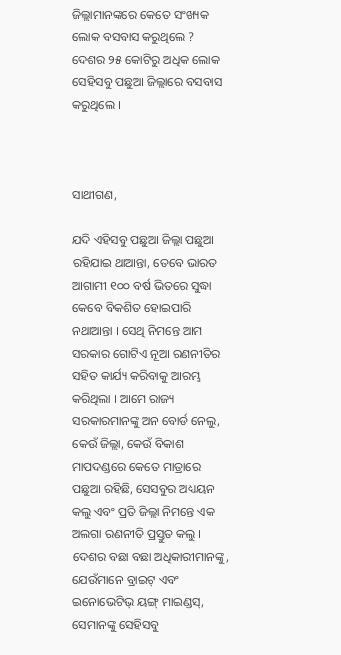ଜିଲ୍ଲାମାନଙ୍କରେ କେତେ ସଂଖ୍ୟକ ଲୋକ ବସବାସ କରୁଥିଲେ ? ଦେଶର ୨୫ କୋଟିରୁ ଅଧିକ ଲୋକ ସେହିସବୁ ପଛୁଆ ଜିଲ୍ଲାରେ ବସବାସ କରୁଥିଲେ ।



ସାଥୀଗଣ,

ଯଦି ଏହିସବୁ ପଛୁଆ ଜିଲ୍ଲା ପଛୁଆ ରହିଯାଇ ଥାଆନ୍ତା, ତେବେ ଭାରତ ଆଗାମୀ ୧୦୦ ବର୍ଷ ଭିତରେ ସୁଦ୍ଧା କେବେ ବିକଶିତ ହୋଇପାରି ନଥାଆନ୍ତା । ସେଥି ନିମନ୍ତେ ଆମ ସରକାର ଗୋଟିଏ ନୂଆ ରଣନୀତିର ସହିତ କାର୍ଯ୍ୟ କରିବାକୁ ଆରମ୍ଭ କରିଥିଲା । ଆମେ ରାଜ୍ୟ ସରକାରମାନଙ୍କୁ ଅନ ବୋର୍ଡ ନେଲୁ, କେଉଁ ଜିଲ୍ଲା, କେଉଁ ବିକାଶ ମାପଦଣ୍ଡରେ କେତେ ମାତ୍ରାରେ ପଛୁଆ ରହିଛି, ସେସବୁର ଅଧ୍ୟୟନ କଲୁ ଏବଂ ପ୍ରତି ଜିଲ୍ଲା ନିମନ୍ତେ ଏକ ଅଲଗା ରଣନୀତି ପ୍ରସ୍ତୁତ କଲୁ । ଦେଶର ବଛା ବଛା ଅଧିକାରୀମାନଙ୍କୁ, ଯେଉଁମାନେ ବ୍ରାଇଟ୍ ଏବଂ ଇନୋଭେଟିଭ୍ ୟଙ୍ଗ୍ ମାଇଣ୍ଡସ୍, ସେମାନଙ୍କୁ ସେହିସବୁ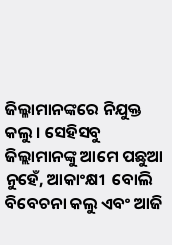ଜିଲ୍ଳାମାନଙ୍କରେ ନିଯୁକ୍ତ କଲୁ । ସେହିସବୁ ଜିଲ୍ଲାମାନଙ୍କୁ ଆମେ ପଛୁଆ ନୁହେଁ, ଆକାଂକ୍ଷୀ  ବୋଲି ବିବେଚନା କଲୁ ଏବଂ ଆଜି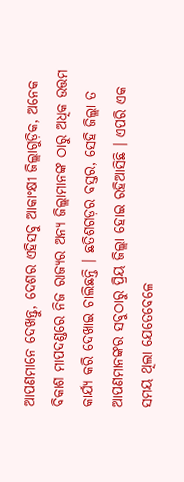ଆପଣମାନେ ଦେଖନ୍ତୁ, ଦେଶର ଏହିସବୁ ଆକାଂକ୍ଷୀ ଜିଲ୍ଲାଗୁଡ଼ିକ, ଅନେକ ବିକାଶ ମାପଦଣ୍ଡରେ ନିଜ ରାଜ୍ୟର ଅନ୍ୟ ଜିଲ୍ଲାମାନଙ୍କ ଠାରୁ ଅଧିକ ଉତ୍ତମ କାର୍ଯ୍ୟ କରି ଦେଖାଇ ଚାଲିଛନ୍ତି । ଛତିଶଗଡ଼ର ବସ୍ତର, ସେହି ଜିଲ୍ଲା ତ ଆପଣମାନଙ୍କର ସବୁଠାରୁ ପ୍ରିୟ ଜିଲ୍ଲା ହୋଇ ରହିଆସିଛି । ଏପରି ଏକ ସମୟ ଥିଲା ଯେତେବେଳେ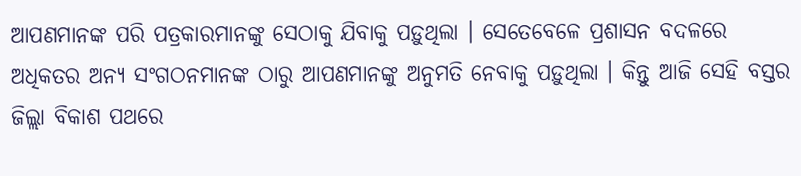ଆପଣମାନଙ୍କ ପରି ପତ୍ରକାରମାନଙ୍କୁ ସେଠାକୁ ଯିବାକୁ ପଡ଼ୁଥିଲା । ସେତେବେଳେ ପ୍ରଶାସନ ବଦଳରେ ଅଧିକତର ଅନ୍ୟ ସଂଗଠନମାନଙ୍କ ଠାରୁ ଆପଣମାନଙ୍କୁ ଅନୁମତି ନେବାକୁ ପଡ଼ୁଥିଲା । କିନ୍ତୁ ଆଜି ସେହି ବସ୍ତର ଜିଲ୍ଲା ବିକାଶ ପଥରେ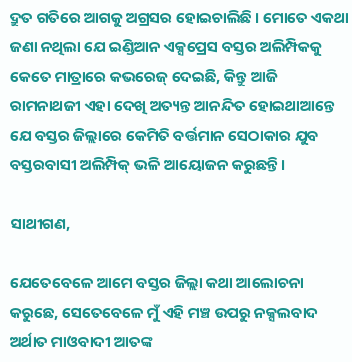ଦ୍ରୁତ ଗତିରେ ଆଗକୁ ଅଗ୍ରସର ହୋଇଚାଲିଛି । ମୋତେ ଏକଥା ଜଣା ନଥିଲା ଯେ ଇଣ୍ଡିଆନ ଏକ୍ସପ୍ରେସ ବସ୍ତର ଅଲିମ୍ପିକକୁ କେତେ ମାତ୍ରାରେ କଭରେଜ୍ ଦେଇଛି, କିନ୍ତୁ ଆଜି ରାମନାଥଜୀ ଏହା ଦେଖି ଅତ୍ୟନ୍ତ ଆନନ୍ଦିତ ହୋଇଥାଆନ୍ତେ ଯେ ବସ୍ତର ଜିଲ୍ଲାରେ କେମିତି ବର୍ତ୍ତମାନ ସେଠାକାର ଯୁବ ବସ୍ତରବାସୀ ଅଲିମ୍ପିକ୍ ଭଳି ଆୟୋଜନ କରୁଛନ୍ତି ।

ସାଥୀଗଣ,

ଯେତେବେଳେ ଆମେ ବସ୍ତର ଜିଲ୍ଲା କଥା ଆଲୋଚନା କରୁଛେ, ସେତେବେଳେ ମୁଁ ଏହି ମଞ୍ଚ ଉପରୁ ନକ୍ସଲବାଦ ଅର୍ଥାତ ମାଓବାଦୀ ଆତଙ୍କ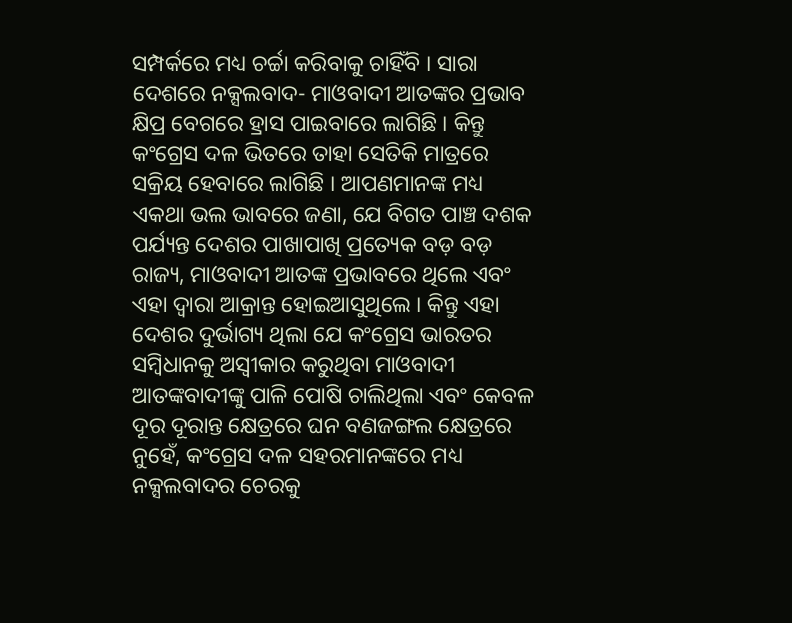ସମ୍ପର୍କରେ ମଧ୍ୟ ଚର୍ଚ୍ଚା କରିବାକୁ ଚାହିଁବି । ସାରା ଦେଶରେ ନକ୍ସଲବାଦ- ମାଓବାଦୀ ଆତଙ୍କର ପ୍ରଭାବ କ୍ଷିପ୍ର ବେଗରେ ହ୍ରାସ ପାଇବାରେ ଲାଗିଛି । କିନ୍ତୁ କଂଗ୍ରେସ ଦଳ ଭିତରେ ତାହା ସେତିକି ମାତ୍ରରେ ସକ୍ରିୟ ହେବାରେ ଲାଗିଛି । ଆପଣମାନଙ୍କ ମଧ୍ୟ ଏକଥା ଭଲ ଭାବରେ ଜଣା, ଯେ ବିଗତ ପାଞ୍ଚ ଦଶକ ପର୍ଯ୍ୟନ୍ତ ଦେଶର ପାଖାପାଖି ପ୍ରତ୍ୟେକ ବଡ଼ ବଡ଼ ରାଜ୍ୟ, ମାଓବାଦୀ ଆତଙ୍କ ପ୍ରଭାବରେ ଥିଲେ ଏବଂ ଏହା ଦ୍ୱାରା ଆକ୍ରାନ୍ତ ହୋଇଆସୁଥିଲେ । କିନ୍ତୁ ଏହା ଦେଶର ଦୁର୍ଭାଗ୍ୟ ଥିଲା ଯେ କଂଗ୍ରେସ ଭାରତର ସମ୍ବିଧାନକୁ ଅସ୍ୱୀକାର କରୁଥିବା ମାଓବାଦୀ ଆତଙ୍କବାଦୀଙ୍କୁ ପାଳି ପୋଷି ଚାଲିଥିଲା ଏବଂ କେବଳ ଦୂର ଦୂରାନ୍ତ କ୍ଷେତ୍ରରେ ଘନ ବଣଜଙ୍ଗଲ କ୍ଷେତ୍ରରେ ନୁହେଁ, କଂଗ୍ରେସ ଦଳ ସହରମାନଙ୍କରେ ମଧ୍ୟ ନକ୍ସଲବାଦର ଚେରକୁ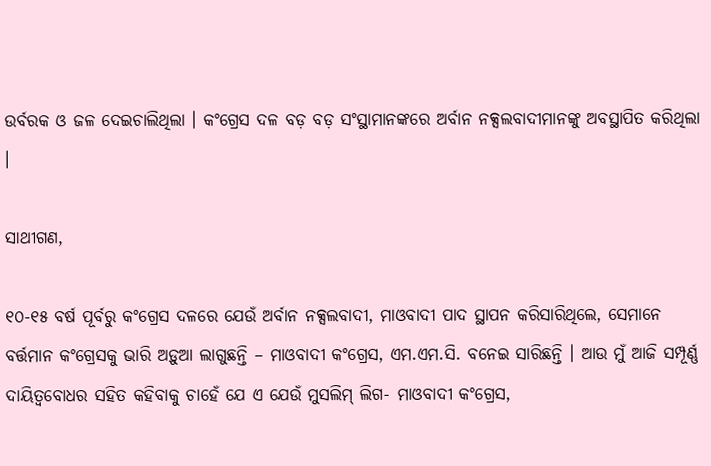ଉର୍ବରକ ଓ ଜଳ ଦେଇଚାଲିଥିଲା । କଂଗ୍ରେସ ଦଳ ବଡ଼ ବଡ଼ ସଂସ୍ଥାମାନଙ୍କରେ ଅର୍ବାନ ନକ୍ସଲବାଦୀମାନଙ୍କୁ ଅବସ୍ଥାପିତ କରିଥିଲା ।

ସାଥୀଗଣ,

୧୦-୧୫ ବର୍ଷ ପୂର୍ବରୁ କଂଗ୍ରେସ ଦଳରେ ଯେଉଁ ଅର୍ବାନ ନକ୍ସଲବାଦୀ, ମାଓବାଦୀ ପାଦ ସ୍ଥାପନ କରିସାରିଥିଲେ, ସେମାନେ ବର୍ତ୍ତମାନ କଂଗ୍ରେସକୁ ଭାରି ଅଡ଼ୁଆ ଲାଗୁଛନ୍ତି – ମାଓବାଦୀ କଂଗ୍ରେସ, ଏମ.ଏମ.ସି. ବନେଇ ସାରିଛନ୍ତି । ଆଉ ମୁଁ ଆଜି ସମ୍ପୂର୍ଣ୍ଣ ଦାୟିତ୍ୱବୋଧର ସହିତ କହିବାକୁ ଚାହେଁ ଯେ ଏ ଯେଉଁ ମୁସଲିମ୍ ଲିଗ- ମାଓବାଦୀ କଂଗ୍ରେସ,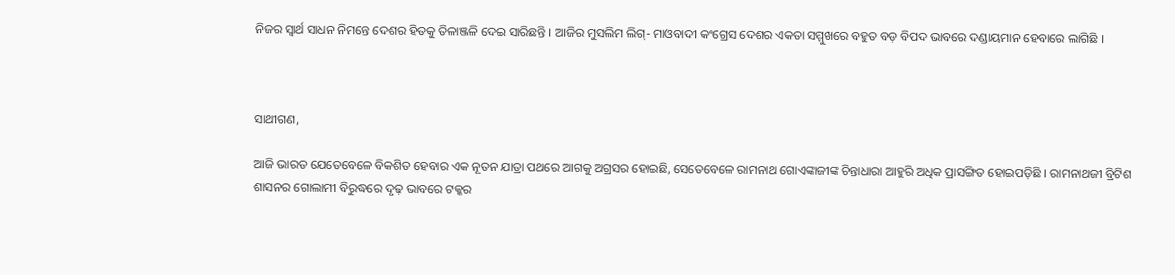ନିଜର ସ୍ୱାର୍ଥ ସାଧନ ନିମନ୍ତେ ଦେଶର ହିତକୁ ତିଳାଞ୍ଜଳି ଦେଇ ସାରିଛନ୍ତି । ଆଜିର ମୁସଲିମ ଲିଗ୍- ମାଓବାଦୀ କଂଗ୍ରେସ ଦେଶର ଏକତା ସମ୍ମୁଖରେ ବହୁତ ବଡ଼ ବିପଦ ଭାବରେ ଦଣ୍ଡାୟମାନ ହେବାରେ ଲାଗିଛି ।



ସାଥୀଗଣ,

ଆଜି ଭାରତ ଯେତେବେଳେ ବିକଶିତ ହେବାର ଏକ ନୂତନ ଯାତ୍ରା ପଥରେ ଆଗକୁ ଅଗ୍ରସର ହୋଇଛି, ସେତେବେଳେ ରାମନାଥ ଗୋଏଙ୍କାଜୀଙ୍କ ଚିନ୍ତାଧାରା ଆହୁରି ଅଧିକ ପ୍ରାସଙ୍ଗିତ ହୋଇପଡ଼ିଛି । ରାମନାଥଜୀ ବ୍ରିଟିଶ ଶାସନର ଗୋଲାମୀ ବିରୁଦ୍ଧରେ ଦୃଢ଼ ଭାବରେ ଟକ୍କର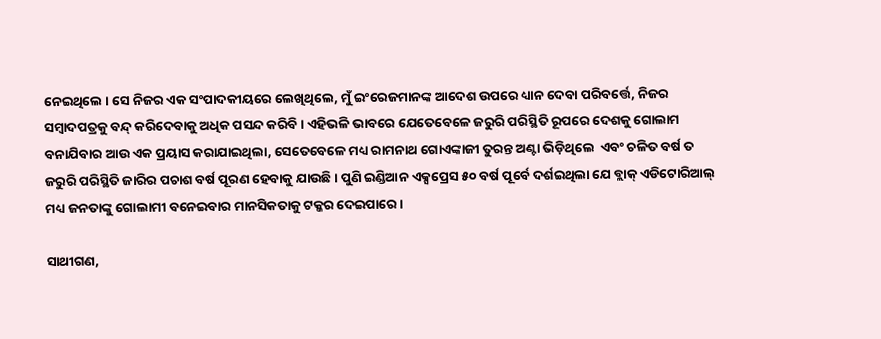ନେଇଥିଲେ । ସେ ନିଜର ଏକ ସଂପାଦକୀୟରେ ଲେଖିଥିଲେ, ମୁଁ ଇଂରେଜମାନଙ୍କ ଆଦେଶ ଉପରେ ଧ୍ୟାନ ଦେବା ପରିବର୍ତ୍ତେ, ନିଜର ସମ୍ବାଦପତ୍ରକୁ ବନ୍ଦ୍ କରିଦେବାକୁ ଅଧିକ ପସନ୍ଦ କରିବି । ଏହିଭଳି ଭାବରେ ଯେତେବେଳେ ଜରୁରି ପରିସ୍ଥିତି ରୂପରେ ଦେଶକୁ ଗୋଲାମ ବନାଯିବାର ଆଉ ଏକ ପ୍ରୟାସ କରାଯାଇଥିଲା, ସେତେବେଳେ ମଧ୍ୟ ରାମନାଥ ଗୋଏଙ୍କାଜୀ ତୁରନ୍ତ ଅଣ୍ଟା ଭିଡ଼ିଥିଲେ  ଏବଂ ଚଳିତ ବର୍ଷ ତ ଜରୁରି ପରିସ୍ଥିତି ଜାରିର ପଚାଶ ବର୍ଷ ପୂରଣ ହେବାକୁ ଯାଉଛି । ପୁଣି ଇଣ୍ଡିଆନ ଏକ୍ସପ୍ରେସ ୫୦ ବର୍ଷ ପୂର୍ବେ ଦର୍ଶଇଥିଲା ଯେ ବ୍ଲାକ୍ ଏଡିଟୋରିଆଲ୍ ମଧ୍ୟ ଜନତାଙ୍କୁ ଗୋଲାମୀ ବନେଇବାର ମାନସିକତାକୁ ଟକ୍କର ଦେଇପାରେ ।

ସାଥୀଗଣ,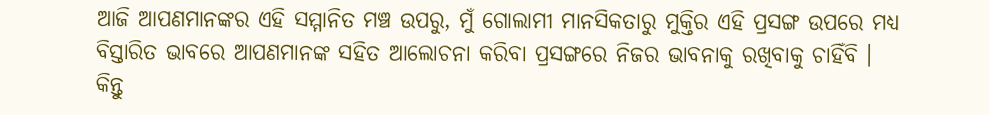ଆଜି ଆପଣମାନଙ୍କର ଏହି ସମ୍ମାନିତ ମଞ୍ଚ ଉପରୁ, ମୁଁ ଗୋଲାମୀ ମାନସିକତାରୁ ମୁକ୍ତିର ଏହି ପ୍ରସଙ୍ଗ ଉପରେ ମଧ୍ୟ ବିସ୍ତାରିତ ଭାବରେ ଆପଣମାନଙ୍କ ସହିତ ଆଲୋଚନା କରିବା ପ୍ରସଙ୍ଗରେ ନିଜର ଭାବନାକୁ ରଖିବାକୁ ଚାହିଁବି । କିନ୍ତୁ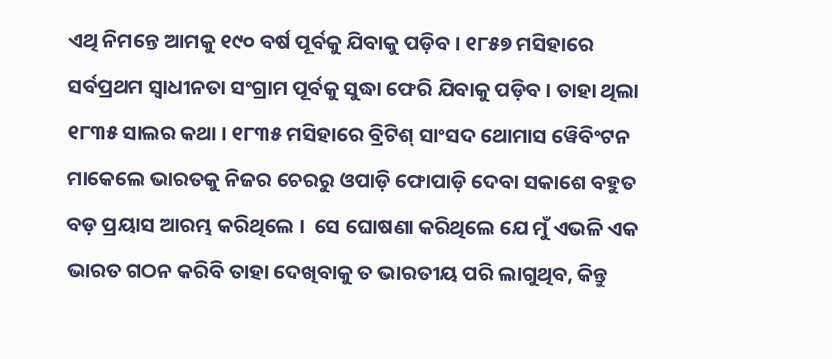ଏଥି ନିମନ୍ତେ ଆମକୁ ୧୯୦ ବର୍ଷ ପୂର୍ବକୁ ଯିବାକୁ ପଡ଼ିବ । ୧୮୫୭ ମସିହାରେ ସର୍ବପ୍ରଥମ ସ୍ୱାଧୀନତା ସଂଗ୍ରାମ ପୂର୍ବକୁ ସୁଦ୍ଧା ଫେରି ଯିବାକୁ ପଡ଼ିବ । ତାହା ଥିଲା ୧୮୩୫ ସାଲର କଥା । ୧୮୩୫ ମସିହାରେ ବ୍ରିଟିଶ୍ ସାଂସଦ ଥୋମାସ ୱେିବିଂଟନ ମାକେଲେ ଭାରତକୁ ନିଜର ଚେରରୁ ଓପାଡ଼ି ଫୋପାଡ଼ି ଦେବା ସକାଶେ ବହୁତ ବଡ଼ ପ୍ରୟାସ ଆରମ୍ଭ କରିଥିଲେ ।  ସେ ଘୋଷଣା କରିଥିଲେ ଯେ ମୁଁ ଏଭଳି ଏକ ଭାରତ ଗଠନ କରିବି ତାହା ଦେଖିବାକୁ ତ ଭାରତୀୟ ପରି ଲାଗୁଥିବ, କିନ୍ତୁ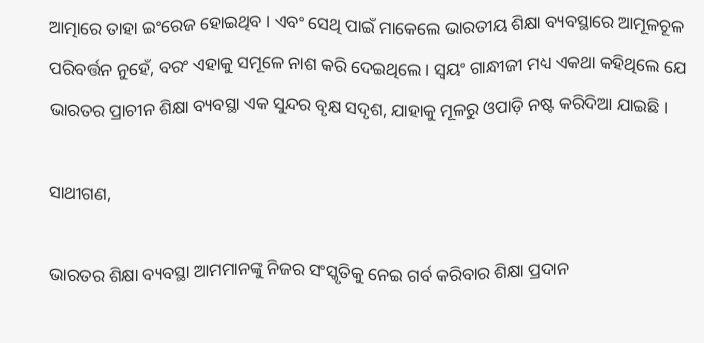ଆତ୍ମାରେ ତାହା ଇଂରେଜ ହୋଇଥିବ । ଏବଂ ସେଥି ପାଇଁ ମାକେଲେ ଭାରତୀୟ ଶିକ୍ଷା ବ୍ୟବସ୍ଥାରେ ଆମୂଳଚୂଳ ପରିବର୍ତ୍ତନ ନୁହେଁ, ବରଂ ଏହାକୁ ସମୂଳେ ନାଶ କରି ଦେଇଥିଲେ । ସ୍ୱୟଂ ଗାନ୍ଧୀଜୀ ମଧ୍ୟ ଏକଥା କହିଥିଲେ ଯେ ଭାରତର ପ୍ରାଚୀନ ଶିକ୍ଷା ବ୍ୟବସ୍ଥା ଏକ ସୁନ୍ଦର ବୃକ୍ଷ ସଦୃଶ, ଯାହାକୁ ମୂଳରୁ ଓପାଡ଼ି ନଷ୍ଟ କରିଦିଆ ଯାଇଛି ।

ସାଥୀଗଣ,

ଭାରତର ଶିକ୍ଷା ବ୍ୟବସ୍ଥା ଆମମାନଙ୍କୁ ନିଜର ସଂସ୍କୃତିକୁ ନେଇ ଗର୍ବ କରିବାର ଶିକ୍ଷା ପ୍ରଦାନ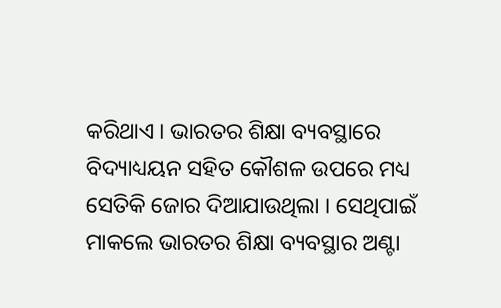କରିଥାଏ । ଭାରତର ଶିକ୍ଷା ବ୍ୟବସ୍ଥାରେ ବିଦ୍ୟାଧ୍ୟୟନ ସହିତ କୌଶଳ ଉପରେ ମଧ୍ୟ ସେତିକି ଜୋର ଦିଆଯାଉଥିଲା । ସେଥିପାଇଁ ମାକଲେ ଭାରତର ଶିକ୍ଷା ବ୍ୟବସ୍ଥାର ଅଣ୍ଟା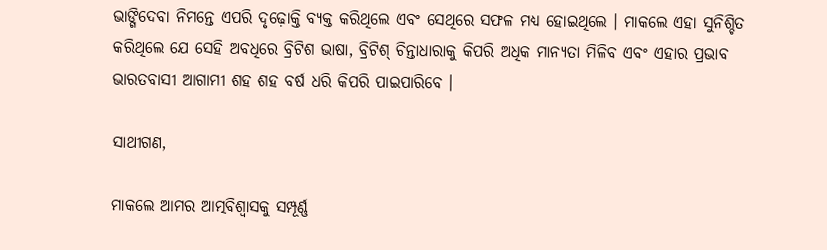ଭାଙ୍ଗିଦେବା ନିମନ୍ତେ ଏପରି ଦୃଢ଼ୋକ୍ତି ବ୍ୟକ୍ତ କରିଥିଲେ ଏବଂ ସେଥିରେ ସଫଳ ମଧ୍ୟ ହୋଇଥିଲେ । ମାକଲେ ଏହା ସୁନିଶ୍ଚିତ କରିଥିଲେ ଯେ ସେହି ଅବଧିରେ ବ୍ରିଟିଶ ଭାଷା, ବ୍ରିଟିଶ୍ ଚିନ୍ତାଧାରାକୁ କିପରି ଅଧିକ ମାନ୍ୟତା ମିଳିବ ଏବଂ ଏହାର ପ୍ରଭାବ ଭାରତବାସୀ ଆଗାମୀ ଶହ ଶହ ବର୍ଷ ଧରି କିପରି ପାଇପାରିବେ ।

ସାଥୀଗଣ,

ମାକଲେ ଆମର ଆତ୍ମବିଶ୍ୱାସକୁ ସମ୍ପୂର୍ଣ୍ଣ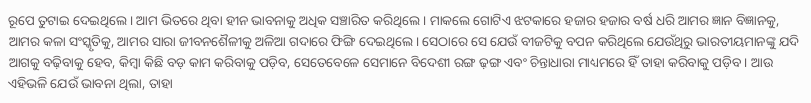ରୂପେ ତୁଟାଇ ଦେଇଥିଲେ । ଆମ ଭିତରେ ଥିବା ହୀନ ଭାବନାକୁ ଅଧିକ ସଞ୍ଚାରିତ କରିଥିଲେ । ମାକଲେ ଗୋଟିଏ ଝଟକାରେ ହଜାର ହଜାର ବର୍ଷ ଧରି ଆମର ଜ୍ଞାନ ବିଜ୍ଞାନକୁ, ଆମର କଳା ସଂସ୍କୃତିକୁ, ଆମର ସାରା ଜୀବନଶୈଳୀକୁ ଅଳିଆ ଗଦାରେ ଫିଙ୍ଗି ଦେଇଥିଲେ । ସେଠାରେ ସେ ଯେଉଁ ବୀଜଟିକୁ ବପନ କରିଥିଲେ ଯେଉଁଥିରୁ ଭାରତୀୟମାନଙ୍କୁ ଯଦି ଆଗକୁ ବଢ଼ିବାକୁ ହେବ, କିମ୍ବା କିଛି ବଡ଼ କାମ କରିବାକୁ ପଡ଼ିବ, ସେତେବେଳେ ସେମାନେ ବିଦେଶୀ ରଙ୍ଗ ଢ଼ଙ୍ଗ ଏବଂ ଚିନ୍ତାଧାରା ମାଧ୍ୟମରେ ହିଁ ତାହା କରିବାକୁ ପଡ଼ିବ । ଆଉ ଏହିଭଳି ଯେଉଁ ଭାବନା ଥିଲା, ତାହା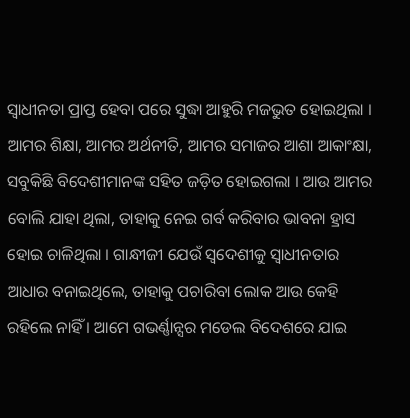ସ୍ୱାଧୀନତା ପ୍ରାପ୍ତ ହେବା ପରେ ସୁଦ୍ଧା ଆହୁରି ମଜଭୁତ ହୋଇଥିଲା । ଆମର ଶିକ୍ଷା, ଆମର ଅର୍ଥନୀତି, ଆମର ସମାଜର ଆଶା ଆକାଂକ୍ଷା, ସବୁକିଛି ବିଦେଶୀମାନଙ୍କ ସହିତ ଜଡ଼ିତ ହୋଇଗଲା । ଆଉ ଆମର ବୋଲି ଯାହା ଥିଲା, ତାହାକୁ ନେଇ ଗର୍ବ କରିବାର ଭାବନା ହ୍ରାସ ହୋଇ ଚାଳିଥିଲା । ଗାନ୍ଧୀଜୀ ଯେଉଁ ସ୍ୱଦେଶୀକୁ ସ୍ୱାଧୀନତାର ଆଧାର ବନାଇଥିଲେ, ତାହାକୁ ପଚାରିବା ଲୋକ ଆଉ କେହି ରହିଲେ ନାହିଁ । ଆମେ ଗଭର୍ଣ୍ଣାନ୍ସର ମଡେଲ ବିଦେଶରେ ଯାଇ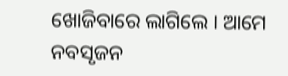ଖୋଜିବାରେ ଲାଗିଲେ । ଆମେ ନବସୃଜନ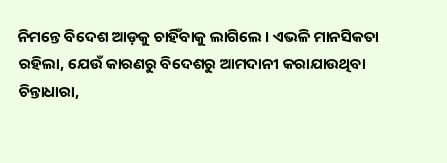ନିମନ୍ତେ ବିଦେଶ ଆଡ଼କୁ ଚାହିଁବାକୁ ଲାଗିଲେ । ଏଭଳି ମାନସିକତା ରହିଲା, ଯେଉଁ କାରଣରୁ ବିଦେଶରୁ ଆମଦାନୀ କରାଯାଉଥିବା ଚିନ୍ତାଧାରା,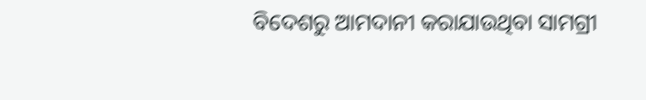ବିଦେଶରୁ ଆମଦାନୀ କରାଯାଉଥିବା ସାମଗ୍ରୀ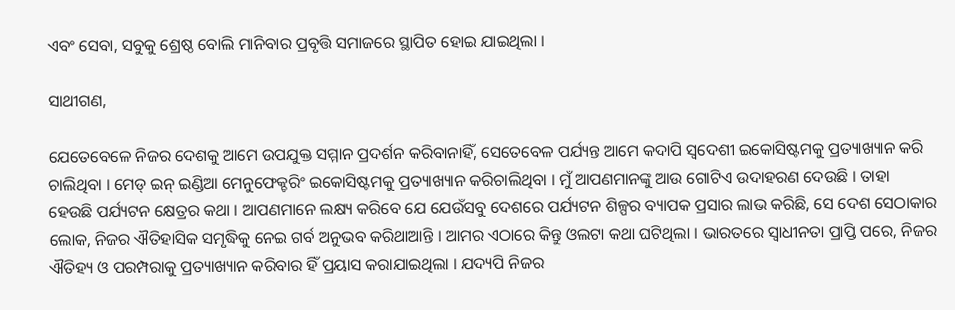ଏବଂ ସେବା, ସବୁକୁ ଶ୍ରେଷ୍ଠ ବୋଲି ମାନିବାର ପ୍ରବୃତ୍ତି ସମାଜରେ ସ୍ଥାପିତ ହୋଇ ଯାଇଥିଲା ।

ସାଥୀଗଣ,

ଯେତେବେଳେ ନିଜର ଦେଶକୁ ଆମେ ଉପଯୁକ୍ତ ସମ୍ମାନ ପ୍ରଦର୍ଶନ କରିବାନାହିଁ, ସେତେବେଳ ପର୍ଯ୍ୟନ୍ତ ଆମେ କଦାପି ସ୍ୱଦେଶୀ ଇକୋସିଷ୍ଟମକୁ ପ୍ରତ୍ୟାଖ୍ୟାନ କରି ଚାଲିଥିବା । ମେଡ୍ ଇନ୍ ଇଣ୍ଡିଆ ମେନୁଫେକ୍ଚରିଂ ଇକୋସିଷ୍ଟମକୁ ପ୍ରତ୍ୟାଖ୍ୟାନ କରିଚାଲିଥିବା । ମୁଁ ଆପଣମାନଙ୍କୁ ଆଉ ଗୋଟିଏ ଉଦାହରଣ ଦେଉଛି । ତାହା ହେଉଛି ପର୍ଯ୍ୟଟନ କ୍ଷେତ୍ରର କଥା । ଆପଣମାନେ ଲକ୍ଷ୍ୟ କରିବେ ଯେ ଯେଉଁସବୁ ଦେଶରେ ପର୍ଯ୍ୟଟନ ଶିଳ୍ପର ବ୍ୟାପକ ପ୍ରସାର ଲାଭ କରିଛି, ସେ ଦେଶ ସେଠାକାର ଲୋକ, ନିଜର ଐତିହାସିକ ସମୃଦ୍ଧିକୁ ନେଇ ଗର୍ବ ଅନୁଭବ କରିଥାଆନ୍ତି । ଆମର ଏଠାରେ କିନ୍ତୁ ଓଲଟା କଥା ଘଟିଥିଲା । ଭାରତରେ ସ୍ୱାଧୀନତା ପ୍ରାପ୍ତି ପରେ, ନିଜର ଐତିହ୍ୟ ଓ ପରମ୍ପରାକୁ ପ୍ରତ୍ୟାଖ୍ୟାନ କରିବାର ହିଁ ପ୍ରୟାସ କରାଯାଇଥିଲା । ଯଦ୍ୟପି ନିଜର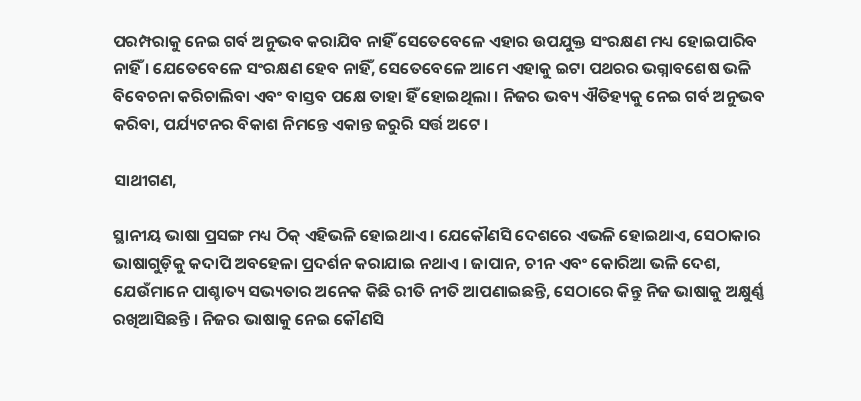ପରମ୍ପରାକୁ ନେଇ ଗର୍ବ ଅନୁଭବ କରାଯିବ ନାହିଁ ସେତେବେଳେ ଏହାର ଉପଯୁକ୍ତ ସଂରକ୍ଷଣ ମଧ୍ୟ ହୋଇପାରିବ ନାହିଁ । ଯେତେବେଳେ ସଂରକ୍ଷଣ ହେବ ନାହିଁ, ସେତେବେଳେ ଆମେ ଏହାକୁ ଇଟା ପଥରର ଭଗ୍ନାବଶେଷ ଭଳି ବିବେଚନା କରିଚାଲିବା ଏବଂ ବାସ୍ତବ ପକ୍ଷେ ତାହା ହିଁ ହୋଇଥିଲା । ନିଜର ଭବ୍ୟ ଐତିହ୍ୟକୁ ନେଇ ଗର୍ବ ଅନୁଭବ କରିବା, ପର୍ଯ୍ୟଟନର ବିକାଶ ନିମନ୍ତେ ଏକାନ୍ତ ଜରୁରି ସର୍ତ୍ତ ଅଟେ ।

ସାଥୀଗଣ,

ସ୍ଥାନୀୟ ଭାଷା ପ୍ରସଙ୍ଗ ମଧ୍ୟ ଠିକ୍ ଏହିଭଳି ହୋଇଥାଏ । ଯେକୌଣସି ଦେଶରେ ଏଭଳି ହୋଇଥାଏ, ସେଠାକାର ଭାଷାଗୁଡ଼ିକୁ କଦାପି ଅବହେଳା ପ୍ରଦର୍ଶନ କରାଯାଇ ନଥାଏ । ଜାପାନ, ଚୀନ ଏବଂ କୋରିଆ ଭଳି ଦେଶ, ଯେଉଁମାନେ ପାଶ୍ଚାତ୍ୟ ସଭ୍ୟତାର ଅନେକ କିଛି ରୀତି ନୀତି ଆପଣାଇଛନ୍ତି, ସେଠାରେ କିନ୍ତୁ ନିଜ ଭାଷାକୁ ଅକ୍ଷୁର୍ଣ୍ଣ ରଖିଆସିଛନ୍ତି । ନିଜର ଭାଷାକୁ ନେଇ କୌଣସି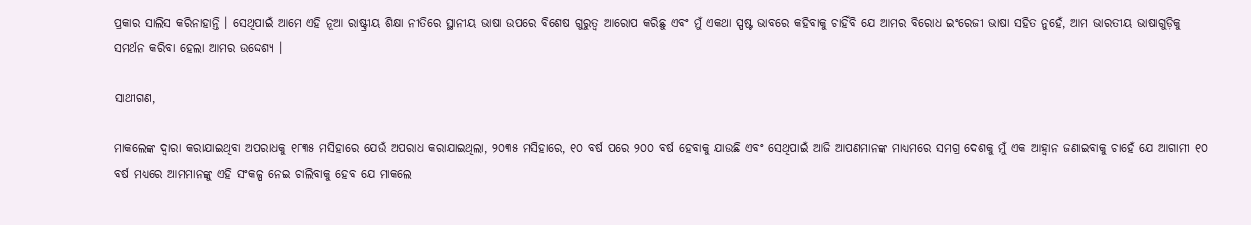ପ୍ରକାର ସାଲିସ କରିନାହାନ୍ତି । ସେଥିପାଇଁ ଆମେ ଏହି ନୂଆ ରାଷ୍ଟ୍ରୀୟ ଶିକ୍ଷା ନୀତିରେ ସ୍ଥାନୀୟ ଭାଷା ଉପରେ ବିଶେଷ ଗୁରୁତ୍ୱ ଆରୋପ କରିଛୁ ଏବଂ ମୁଁ ଏକଥା ସ୍ପଷ୍ଟ ଭାବରେ କହିବାକୁ ଚାହିଁବି ଯେ ଆମର ବିରୋଧ ଇଂରେଜୀ ଭାଷା ସହିତ ନୁହେଁ, ଆମ ଭାରତୀୟ ଭାଷାଗୁଡ଼ିକୁ ସମର୍ଥନ କରିବା ହେଲା ଆମର ଉଦ୍ଦେଶ୍ୟ ।

ସାଥୀଗଣ,

ମାକଲେଙ୍କ ଦ୍ୱାରା କରାଯାଇଥିବା ଅପରାଧକୁ ୧୮୩୫ ମସିହାରେ ଯେଉଁ ଅପରାଧ କରାଯାଇଥିଲା, ୨୦୩୫ ମସିହାରେ, ୧୦ ବର୍ଷ ପରେ ୨୦୦ ବର୍ଷ ହେବାକୁ ଯାଉଛି ଏବଂ ସେଥିପାଇଁ ଆଜି ଆପଣମାନଙ୍କ ମାଧ୍ୟମରେ ସମଗ୍ର ଦେଶକୁ ମୁଁ ଏକ ଆହ୍ୱାନ ଜଣାଇବାକୁ ଚାହେଁ ଯେ ଆଗାମୀ ୧୦ ବର୍ଷ ମଧ୍ୟରେ ଆମମାନଙ୍କୁ ଏହି ସଂକଳ୍ପ ନେଇ ଚାଲିବାକୁ ହେବ ଯେ ମାକଲେ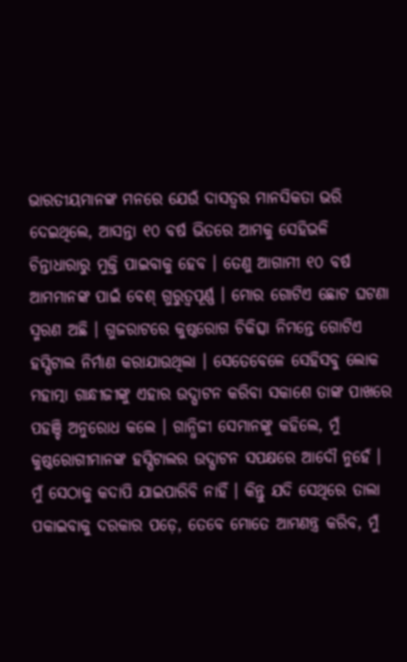ଭାରତୀୟମାନଙ୍କ ମନରେ ଯେଉଁ ଦାସତ୍ୱର ମାନସିକତା ଭରି ଦେଇଥିଲେ, ଆସନ୍ତା ୧୦ ବର୍ଷ ଭିତରେ ଆମକୁ ସେହିଭଳି ଚିନ୍ତାଧାରାରୁ ମୁକ୍ତି ପାଇବାକୁ ହେବ । ତେଣୁ ଆଗାମୀ ୧୦ ବର୍ଷ ଆମମାନଙ୍କ ପାଇଁ ବେଶ୍ ଗୁରୁତ୍ୱପୂର୍ଣ୍ଣ । ମୋର ଗୋଟିଏ ଛୋଟ ଘଟଣା ସ୍ମରଣ ଅଛି । ଗୁଜରାଟରେ କୁଷ୍ଠରୋଗ ଚିକିତ୍ସା ନିମନ୍ତେ ଗୋଟିଏ ହସ୍ପିଟାଲ ନିର୍ମାଣ କରାଯାଉଥିଲା । ସେତେବେଳେ ସେହିସବୁ ଲୋକ ମହାତ୍ମା ଗାନ୍ଧୀଜୀଙ୍କୁ ଏହାର ଉଦ୍ଘାଟନ କରିବା ସକାଶେ ତାଙ୍କ ପାଖରେ ପହଞ୍ଚି ଅନୁରୋଧ କଲେ । ଗାନ୍ଧିଜୀ ସେମାନଙ୍କୁ କହିଲେ, ମୁଁ କୁଷ୍ଠରୋଗୀମାନଙ୍କ ହସ୍ପିଟାଲର ଉଦ୍ଘାଟନ ସପକ୍ଷରେ ଆଦୌ ନୁହେଁ । ମୁଁ ସେଠାକୁ କଦାପି ଯାଇପାରିବି ନାହିଁ । କିନ୍ତୁ ଯଦି ସେଥିରେ ତାଲା ପକାଇବାକୁ ଦରକାର ପଡ଼େ, ତେବେ ମୋତେ ଆମଣନ୍ତ୍ର କରିବ, ମୁଁ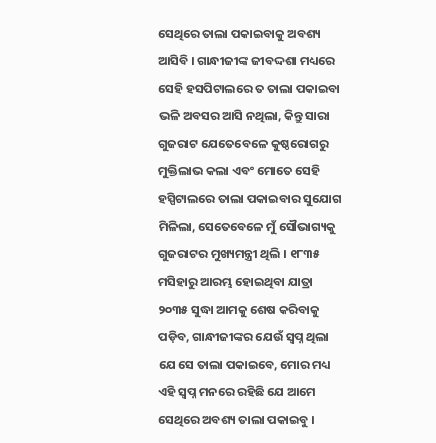ସେଥିରେ ତାଲା ପକାଇବାକୁ ଅବଶ୍ୟ ଆସିବି । ଗାନ୍ଧୀଜୀଙ୍କ ଜୀବଦ୍ଦଶା ମଧ୍ୟରେ ସେହି ହସପିଟାଲରେ ତ ତାଲା ପକାଇବା ଭଳି ଅବସର ଆସି ନଥିଲା, କିନ୍ତୁ ସାରା ଗୁଜରାଟ ଯେତେବେଳେ କୁଷ୍ଠରୋଗରୁ ମୁକ୍ତିଲାଭ କଲା ଏବଂ ମୋତେ ସେହି ହସ୍ପିଟାଲରେ ତାଲା ପକାଇବାର ସୁଯୋଗ ମିଳିଲା, ସେତେବେଳେ ମୁଁ ସୌଭାଗ୍ୟକୁ ଗୁଜରାଟର ମୁଖ୍ୟମନ୍ତ୍ରୀ ଥିଲି । ୧୮୩୫ ମସିହାରୁ ଆରମ୍ଭ ହୋଇଥିବା ଯାତ୍ରା ୨୦୩୫ ସୁଦ୍ଧା ଆମକୁ ଶେଷ କରିବାକୁ ପଡ଼ିବ, ଗାନ୍ଧୀଜୀଙ୍କର ଯେଉଁ ସ୍ୱପ୍ନ ଥିଲା ଯେ ସେ ତାଲା ପକାଇବେ, ମୋର ମଧ୍ୟ ଏହି ସ୍ୱପ୍ନ ମନରେ ରହିଛି ଯେ ଆମେ ସେଥିରେ ଅବଶ୍ୟ ତାଲା ପକାଇବୁ ।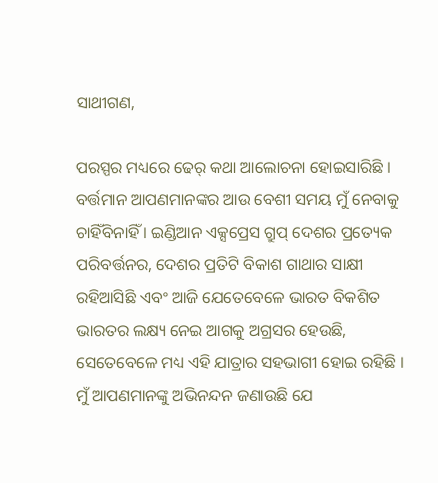ସାଥୀଗଣ,

ପରସ୍ପର ମଧ୍ୟରେ ଢେର୍ କଥା ଆଲୋଚନା ହୋଇସାରିଛି । ବର୍ତ୍ତମାନ ଆପଣମାନଙ୍କର ଆଉ ବେଶୀ ସମୟ ମୁଁ ନେବାକୁ ଚାହିଁବିନାହିଁ । ଇଣ୍ଡିଆନ ଏକ୍ସପ୍ରେସ ଗ୍ରୁପ୍ ଦେଶର ପ୍ରତ୍ୟେକ ପରିବର୍ତ୍ତନର, ଦେଶର ପ୍ରତିଟି ବିକାଶ ଗାଥାର ସାକ୍ଷୀ ରହିଆସିଛି ଏବଂ ଆଜି ଯେତେବେଳେ ଭାରତ ବିକଶିତ ଭାରତର ଲକ୍ଷ୍ୟ ନେଇ ଆଗକୁ ଅଗ୍ରସର ହେଉଛି, ସେତେବେଳେ ମଧ୍ୟ ଏହି ଯାତ୍ରାର ସହଭାଗୀ ହୋଇ ରହିଛି । ମୁଁ ଆପଣମାନଙ୍କୁ ଅଭିନନ୍ଦନ ଜଣାଉଛି ଯେ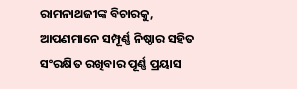ରାମନାଥଜୀଙ୍କ ବିଚାରକୁ, ଆପଣମାନେ ସମ୍ପୂର୍ଣ୍ଣ ନିଷ୍ଠାର ସହିତ ସଂରକ୍ଷିତ ରଖିବାର ପୂର୍ଣ୍ଣ ପ୍ରୟାସ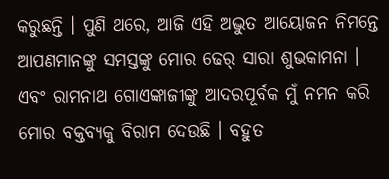କରୁଛନ୍ତି । ପୁଣି ଥରେ, ଆଜି ଏହି ଅଦ୍ଭୁତ ଆୟୋଜନ ନିମନ୍ତେ ଆପଣମାନଙ୍କୁ ସମସ୍ତଙ୍କୁ ମୋର ଢେର୍ ସାରା ଶୁଭକାମନା । ଏବଂ ରାମନାଥ ଗୋଏଙ୍କାଜୀଙ୍କୁ ଆଦରପୂର୍ବକ ମୁଁ ନମନ କରି ମୋର ବକ୍ତବ୍ୟକୁ ବିରାମ ଦେଉଛି । ବହୁତ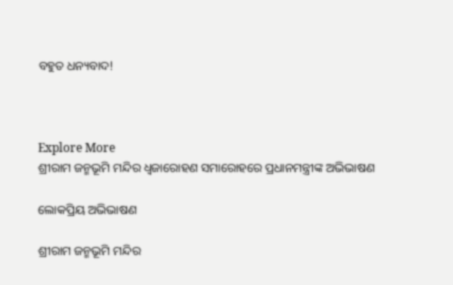ବହୁତ ଧନ୍ୟବାଦ!



Explore More
ଶ୍ରୀରାମ ଜନ୍ମଭୂମି ମନ୍ଦିର ଧ୍ଵଜାରୋହଣ ସମାରୋହରେ ପ୍ରଧାନମନ୍ତ୍ରୀଙ୍କ ଅଭିଭାଷଣ

ଲୋକପ୍ରିୟ ଅଭିଭାଷଣ

ଶ୍ରୀରାମ ଜନ୍ମଭୂମି ମନ୍ଦିର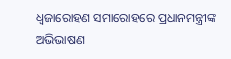ଧ୍ଵଜାରୋହଣ ସମାରୋହରେ ପ୍ରଧାନମନ୍ତ୍ରୀଙ୍କ ଅଭିଭାଷଣ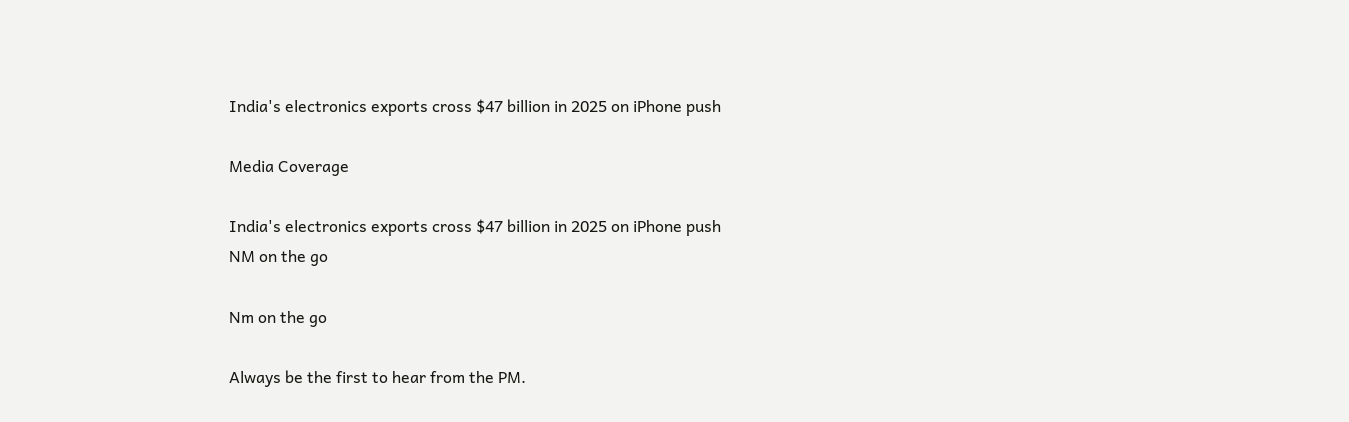India's electronics exports cross $47 billion in 2025 on iPhone push

Media Coverage

India's electronics exports cross $47 billion in 2025 on iPhone push
NM on the go

Nm on the go

Always be the first to hear from the PM.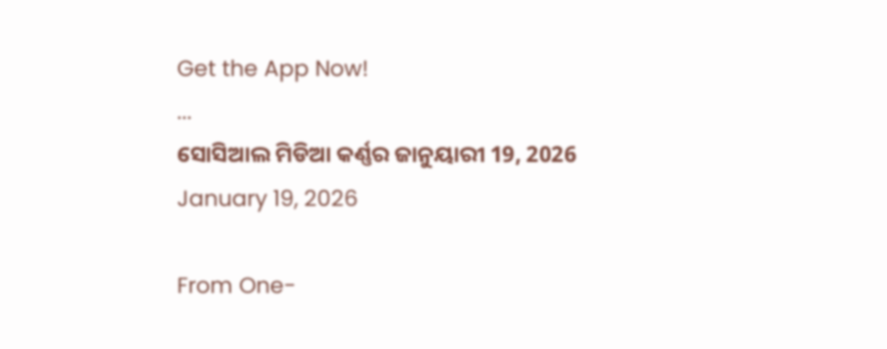Get the App Now!
...
ସୋସିଆଲ ମିଡିଆ କର୍ଣ୍ଣର ଜାନୁୟାରୀ 19, 2026
January 19, 2026

From One-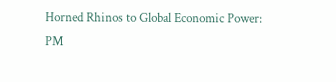Horned Rhinos to Global Economic Power: PM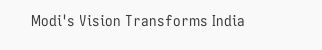Modi's Vision Transforms India